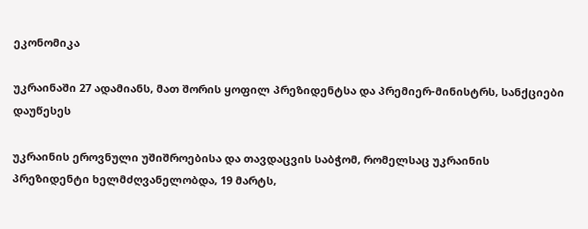ეკონომიკა

უკრაინაში 27 ადამიანს, მათ შორის ყოფილ პრეზიდენტსა და პრემიერ-მინისტრს, სანქციები დაუწესეს

უკრაინის ეროვნული უშიშროებისა და თავდაცვის საბჭომ, რომელსაც უკრაინის პრეზიდენტი ხელმძღვანელობდა, 19 მარტს,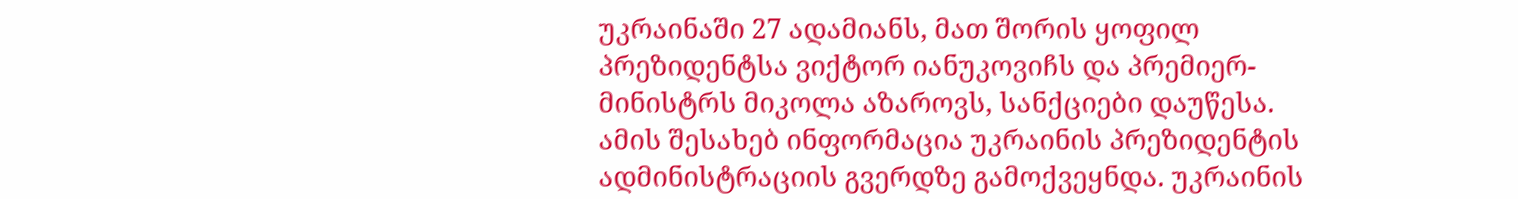უკრაინაში 27 ადამიანს, მათ შორის ყოფილ პრეზიდენტსა ვიქტორ იანუკოვიჩს და პრემიერ-მინისტრს მიკოლა აზაროვს, სანქციები დაუწესა. ამის შესახებ ინფორმაცია უკრაინის პრეზიდენტის ადმინისტრაციის გვერდზე გამოქვეყნდა. უკრაინის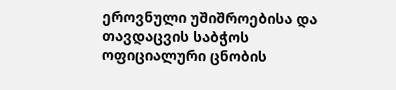ეროვნული უშიშროებისა და თავდაცვის საბჭოს ოფიციალური ცნობის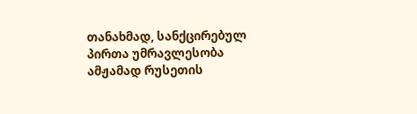თანახმად, სანქცირებულ პირთა უმრავლესობა ამჟამად რუსეთის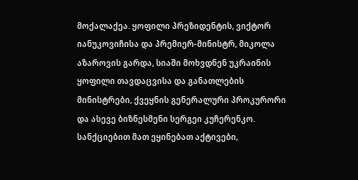მოქალაქეა. ყოფილი პრეზიდენტის, ვიქტორ იანუკოვიჩისა და პრემიერ-მინისტრ, მიკოლა აზაროვის გარდა, სიაში მოხვდნენ უკრაინის ყოფილი თავდაცვისა და განათლების მინისტრები, ქვეყნის გენერალური პროკურორი და ასევე ბიზნესმენი სერგეი კუჩერენკო. სანქციებით მათ ეყინებათ აქტივები,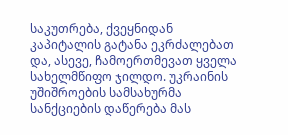საკუთრება, ქვეყნიდან კაპიტალის გატანა ეკრძალებათ და, ასევე, ჩამოერთმევათ ყველა სახელმწიფო ჯილდო. უკრაინის უშიშროების სამსახურმა სანქციების დაწერება მას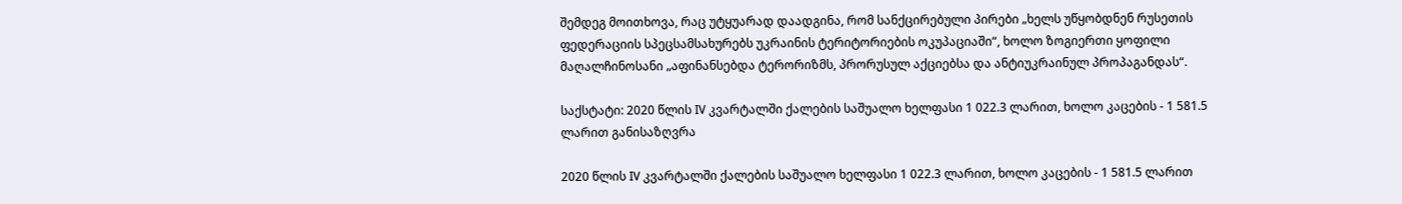შემდეგ მოითხოვა, რაც უტყუარად დაადგინა, რომ სანქცირებული პირები „ხელს უწყობდნენ რუსეთის ფედერაციის სპეცსამსახურებს უკრაინის ტერიტორიების ოკუპაციაში“, ხოლო ზოგიერთი ყოფილი მაღალჩინოსანი „აფინანსებდა ტერორიზმს, პრორუსულ აქციებსა და ანტიუკრაინულ პროპაგანდას“.

საქსტატი: 2020 წლის IV კვარტალში ქალების საშუალო ხელფასი 1 022.3 ლარით, ხოლო კაცების - 1 581.5 ლარით განისაზღვრა

2020 წლის IV კვარტალში ქალების საშუალო ხელფასი 1 022.3 ლარით, ხოლო კაცების - 1 581.5 ლარით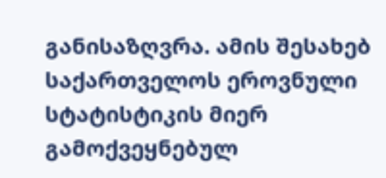განისაზღვრა. ამის შესახებ საქართველოს ეროვნული სტატისტიკის მიერ გამოქვეყნებულ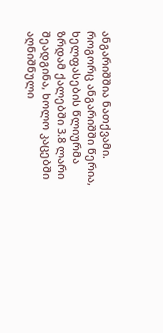ანგარიშშია ნათქვამი. როგორც ანგარიშში წერია, ხელფასების წლიურმა ზრდამ ქალებში 3.8 ლარი შეადგინა, ხოლო კაცებში აღნიშნული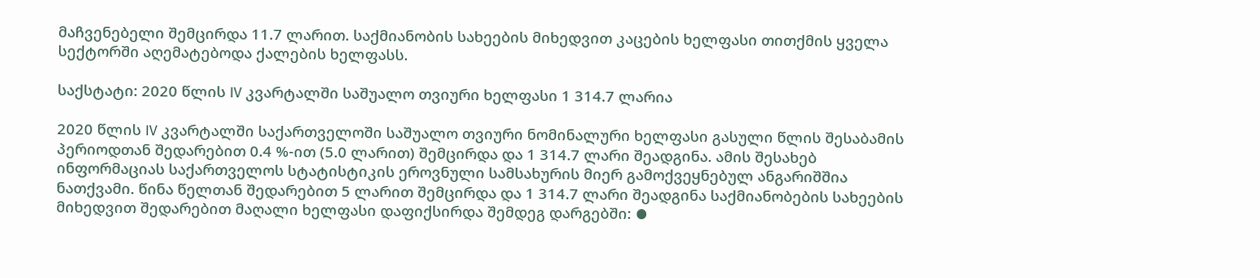მაჩვენებელი შემცირდა 11.7 ლარით. საქმიანობის სახეების მიხედვით კაცების ხელფასი თითქმის ყველა სექტორში აღემატებოდა ქალების ხელფასს.

საქსტატი: 2020 წლის IV კვარტალში საშუალო თვიური ხელფასი 1 314.7 ლარია

2020 წლის IV კვარტალში საქართველოში საშუალო თვიური ნომინალური ხელფასი გასული წლის შესაბამის პერიოდთან შედარებით 0.4 %-ით (5.0 ლარით) შემცირდა და 1 314.7 ლარი შეადგინა. ამის შესახებ ინფორმაციას საქართველოს სტატისტიკის ეროვნული სამსახურის მიერ გამოქვეყნებულ ანგარიშშია ნათქვამი. წინა წელთან შედარებით 5 ლარით შემცირდა და 1 314.7 ლარი შეადგინა საქმიანობების სახეების მიხედვით შედარებით მაღალი ხელფასი დაფიქსირდა შემდეგ დარგებში: ⦁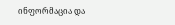ინფორმაცია და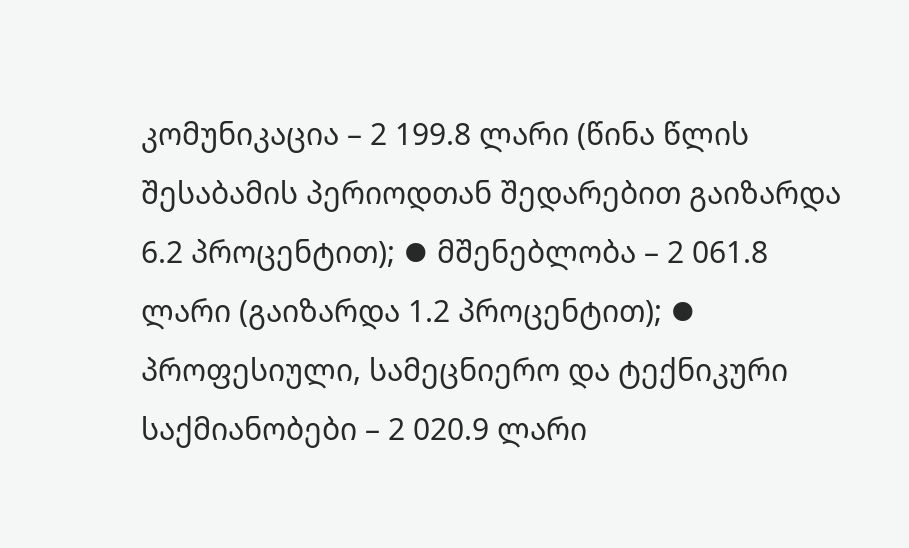კომუნიკაცია – 2 199.8 ლარი (წინა წლის შესაბამის პერიოდთან შედარებით გაიზარდა 6.2 პროცენტით); ⦁ მშენებლობა – 2 061.8 ლარი (გაიზარდა 1.2 პროცენტით); ⦁ პროფესიული, სამეცნიერო და ტექნიკური საქმიანობები – 2 020.9 ლარი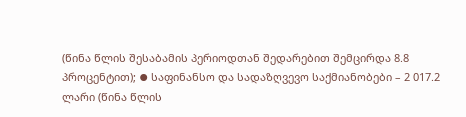(წინა წლის შესაბამის პერიოდთან შედარებით შემცირდა 8.8 პროცენტით); ⦁ საფინანსო და სადაზღვევო საქმიანობები – 2 017.2 ლარი (წინა წლის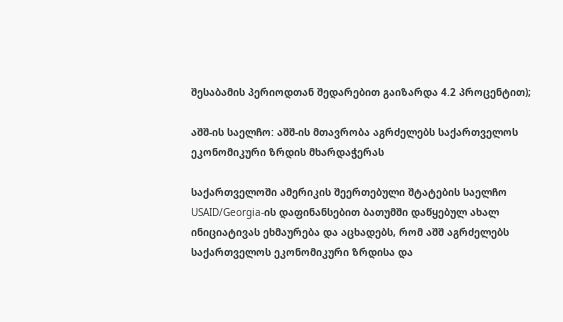შესაბამის პერიოდთან შედარებით გაიზარდა 4.2 პროცენტით);

აშშ-ის საელჩო: აშშ-ის მთავრობა აგრძელებს საქართველოს ეკონომიკური ზრდის მხარდაჭერას

საქართველოში ამერიკის შეერთებული შტატების საელჩო USAID/Georgia-ის დაფინანსებით ბათუმში დაწყებულ ახალ ინიციატივას ეხმაურება და აცხადებს, რომ აშშ აგრძელებს საქართველოს ეკონომიკური ზრდისა და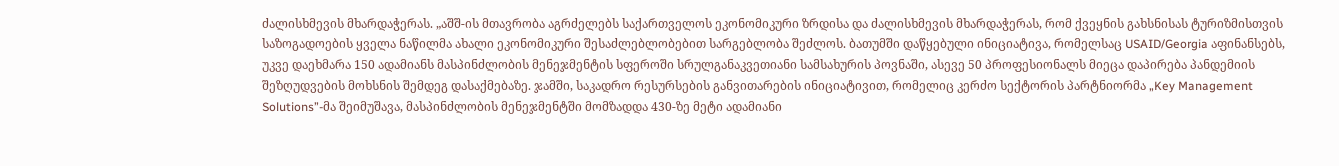ძალისხმევის მხარდაჭერას. „აშშ-ის მთავრობა აგრძელებს საქართველოს ეკონომიკური ზრდისა და ძალისხმევის მხარდაჭერას, რომ ქვეყნის გახსნისას ტურიზმისთვის საზოგადოების ყველა ნაწილმა ახალი ეკონომიკური შესაძლებლობებით სარგებლობა შეძლოს. ბათუმში დაწყებული ინიციატივა, რომელსაც USAID/Georgia აფინანსებს, უკვე დაეხმარა 150 ადამიანს მასპინძლობის მენეჯმენტის სფეროში სრულგანაკვეთიანი სამსახურის პოვნაში, ასევე 50 პროფესიონალს მიეცა დაპირება პანდემიის შეზღუდვების მოხსნის შემდეგ დასაქმებაზე. ჯამში, საკადრო რესურსების განვითარების ინიციატივით, რომელიც კერძო სექტორის პარტნიორმა „Key Management Solutions”-მა შეიმუშავა, მასპინძლობის მენეჯმენტში მომზადდა 430-ზე მეტი ადამიანი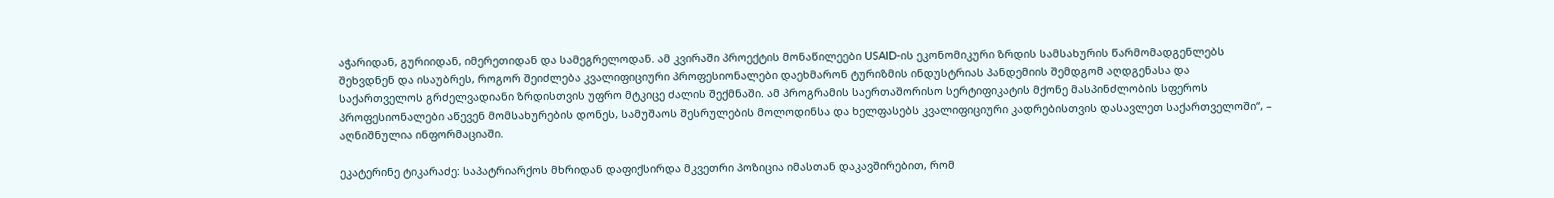აჭარიდან, გურიიდან, იმერეთიდან და სამეგრელოდან. ამ კვირაში პროექტის მონაწილეები USAID-ის ეკონომიკური ზრდის სამსახურის წარმომადგენლებს შეხვდნენ და ისაუბრეს, როგორ შეიძლება კვალიფიციური პროფესიონალები დაეხმარონ ტურიზმის ინდუსტრიას პანდემიის შემდგომ აღდგენასა და საქართველოს გრძელვადიანი ზრდისთვის უფრო მტკიცე ძალის შექმნაში. ამ პროგრამის საერთაშორისო სერტიფიკატის მქონე მასპინძლობის სფეროს პროფესიონალები აწევენ მომსახურების დონეს, სამუშაოს შესრულების მოლოდინსა და ხელფასებს კვალიფიციური კადრებისთვის დასავლეთ საქართველოში“, – აღნიშნულია ინფორმაციაში.

ეკატერინე ტიკარაძე: საპატრიარქოს მხრიდან დაფიქსირდა მკვეთრი პოზიცია იმასთან დაკავშირებით, რომ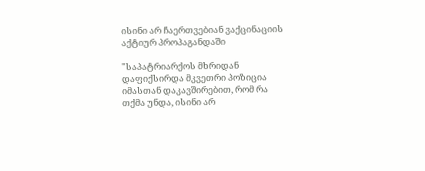ისინი არ ჩაერთვებიან ვაქცინაციის აქტიურ პროპაგანდაში

"საპატრიარქოს მხრიდან დაფიქსირდა მკვეთრი პოზიცია იმასთან დაკავშირებით, რომ რა თქმა უნდა, ისინი არ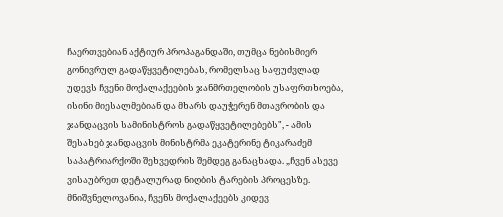ჩაერთვებიან აქტიურ პროპაგანდაში, თუმცა ნებისმიერ გონივრულ გადაწყვეტილებას, რომელსაც საფუძვლად უდევს ჩვენი მოქალაქეების ჯანმრთელობის უსაფრთხოება, ისინი მიესალმებიან და მხარს დაუჭერენ მთავრობის და ჯანდაცვის სამინისტროს გადაწყვეტილებებს", - ამის შესახებ ჯანდაცვის მინისტრმა ეკატერინე ტიკარაძემ საპატრიარქოში შეხვედრის შემდეგ განაცხადა. „ჩვენ ასევე ვისაუბრეთ დეტალურად ნიღბის ტარების პროცესზე. მნიშვნელოვანია, ჩვენს მოქალაქეებს კიდევ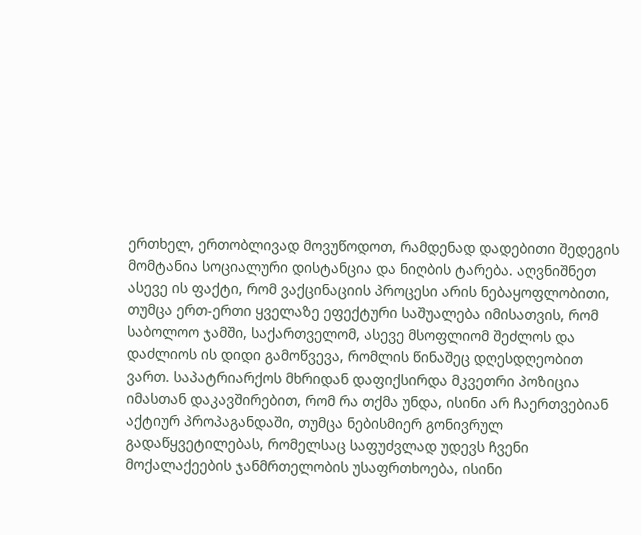ერთხელ, ერთობლივად მოვუწოდოთ, რამდენად დადებითი შედეგის მომტანია სოციალური დისტანცია და ნიღბის ტარება. აღვნიშნეთ ასევე ის ფაქტი, რომ ვაქცინაციის პროცესი არის ნებაყოფლობითი, თუმცა ერთ-ერთი ყველაზე ეფექტური საშუალება იმისათვის, რომ საბოლოო ჯამში, საქართველომ, ასევე მსოფლიომ შეძლოს და დაძლიოს ის დიდი გამოწვევა, რომლის წინაშეც დღესდღეობით ვართ. საპატრიარქოს მხრიდან დაფიქსირდა მკვეთრი პოზიცია იმასთან დაკავშირებით, რომ რა თქმა უნდა, ისინი არ ჩაერთვებიან აქტიურ პროპაგანდაში, თუმცა ნებისმიერ გონივრულ გადაწყვეტილებას, რომელსაც საფუძვლად უდევს ჩვენი მოქალაქეების ჯანმრთელობის უსაფრთხოება, ისინი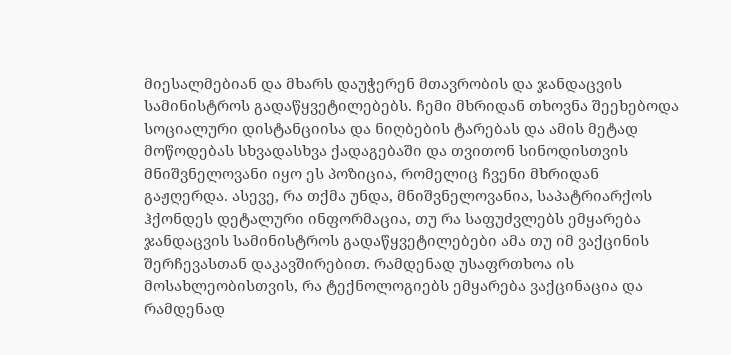მიესალმებიან და მხარს დაუჭერენ მთავრობის და ჯანდაცვის სამინისტროს გადაწყვეტილებებს. ჩემი მხრიდან თხოვნა შეეხებოდა სოციალური დისტანციისა და ნიღბების ტარებას და ამის მეტად მოწოდებას სხვადასხვა ქადაგებაში და თვითონ სინოდისთვის მნიშვნელოვანი იყო ეს პოზიცია, რომელიც ჩვენი მხრიდან გაჟღერდა. ასევე, რა თქმა უნდა, მნიშვნელოვანია, საპატრიარქოს ჰქონდეს დეტალური ინფორმაცია, თუ რა საფუძვლებს ემყარება ჯანდაცვის სამინისტროს გადაწყვეტილებები ამა თუ იმ ვაქცინის შერჩევასთან დაკავშირებით. რამდენად უსაფრთხოა ის მოსახლეობისთვის, რა ტექნოლოგიებს ემყარება ვაქცინაცია და რამდენად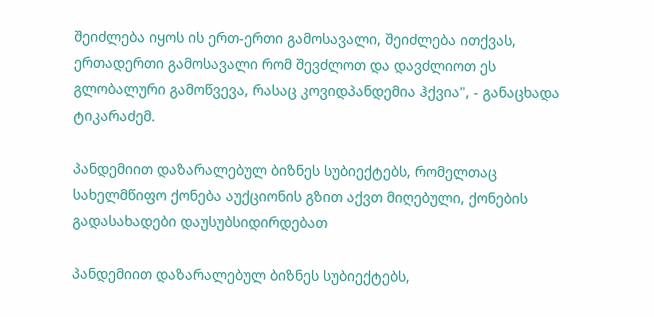შეიძლება იყოს ის ერთ-ერთი გამოსავალი, შეიძლება ითქვას, ერთადერთი გამოსავალი რომ შევძლოთ და დავძლიოთ ეს გლობალური გამოწვევა, რასაც კოვიდპანდემია ჰქვია", - განაცხადა ტიკარაძემ.

პანდემიით დაზარალებულ ბიზნეს სუბიექტებს, რომელთაც სახელმწიფო ქონება აუქციონის გზით აქვთ მიღებული, ქონების გადასახადები დაუსუბსიდირდებათ

პანდემიით დაზარალებულ ბიზნეს სუბიექტებს,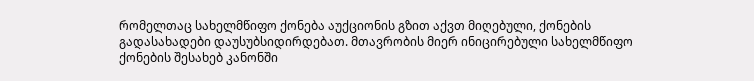რომელთაც სახელმწიფო ქონება აუქციონის გზით აქვთ მიღებული, ქონების გადასახადები დაუსუბსიდირდებათ. მთავრობის მიერ ინიცირებული სახელმწიფო ქონების შესახებ კანონში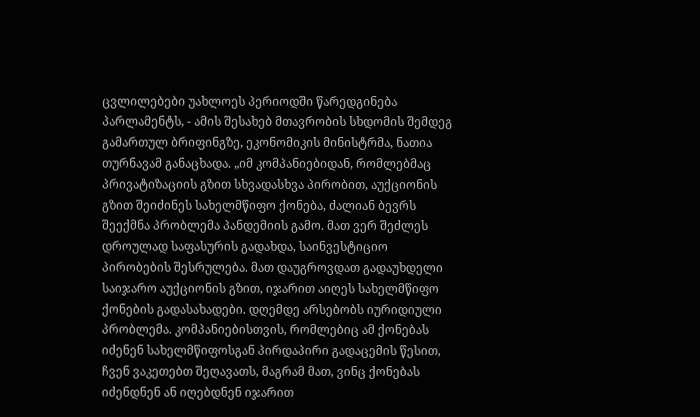ცვლილებები უახლოეს პერიოდში წარედგინება პარლამენტს, - ამის შესახებ მთავრობის სხდომის შემდეგ გამართულ ბრიფინგზე, ეკონომიკის მინისტრმა, ნათია თურნავამ განაცხადა. „იმ კომპანიებიდან, რომლებმაც პრივატიზაციის გზით სხვადასხვა პირობით, აუქციონის გზით შეიძინეს სახელმწიფო ქონება, ძალიან ბევრს შეექმნა პრობლემა პანდემიის გამო. მათ ვერ შეძლეს დროულად საფასურის გადახდა, საინვესტიციო პირობების შესრულება. მათ დაუგროვდათ გადაუხდელი საიჯარო აუქციონის გზით, იჯარით აიღეს სახელმწიფო ქონების გადასახადები. დღემდე არსებობს იურიდიული პრობლემა. კომპანიებისთვის, რომლებიც ამ ქონებას იძენენ სახელმწიფოსგან პირდაპირი გადაცემის წესით, ჩვენ ვაკეთებთ შეღავათს, მაგრამ მათ, ვინც ქონებას იძენდნენ ან იღებდნენ იჯარით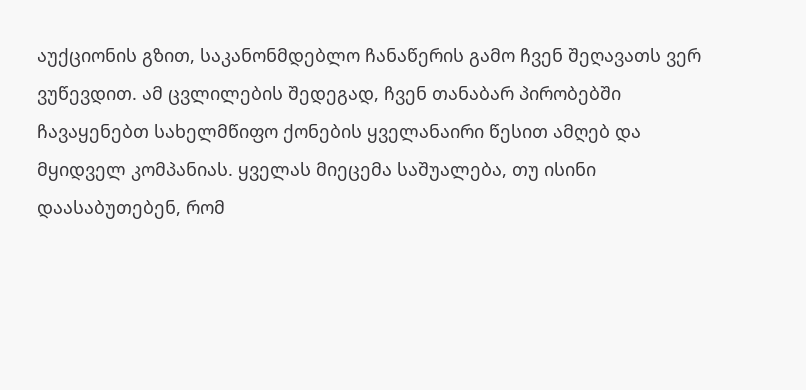აუქციონის გზით, საკანონმდებლო ჩანაწერის გამო ჩვენ შეღავათს ვერ ვუწევდით. ამ ცვლილების შედეგად, ჩვენ თანაბარ პირობებში ჩავაყენებთ სახელმწიფო ქონების ყველანაირი წესით ამღებ და მყიდველ კომპანიას. ყველას მიეცემა საშუალება, თუ ისინი დაასაბუთებენ, რომ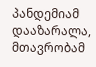პანდემიამ დააზარალა, მთავრობამ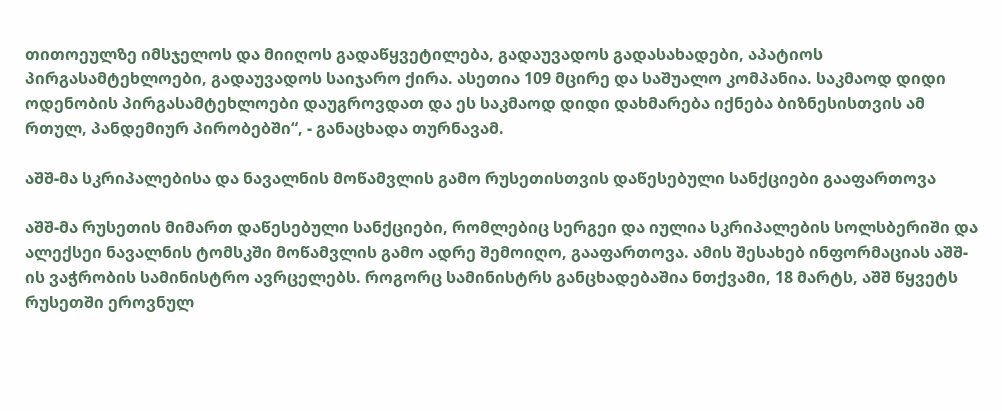თითოეულზე იმსჯელოს და მიიღოს გადაწყვეტილება, გადაუვადოს გადასახადები, აპატიოს პირგასამტეხლოები, გადაუვადოს საიჯარო ქირა. ასეთია 109 მცირე და საშუალო კომპანია. საკმაოდ დიდი ოდენობის პირგასამტეხლოები დაუგროვდათ და ეს საკმაოდ დიდი დახმარება იქნება ბიზნესისთვის ამ რთულ, პანდემიურ პირობებში“, - განაცხადა თურნავამ.

აშშ-მა სკრიპალებისა და ნავალნის მოწამვლის გამო რუსეთისთვის დაწესებული სანქციები გააფართოვა

აშშ-მა რუსეთის მიმართ დაწესებული სანქციები, რომლებიც სერგეი და იულია სკრიპალების სოლსბერიში და ალექსეი ნავალნის ტომსკში მოწამვლის გამო ადრე შემოიღო, გააფართოვა. ამის შესახებ ინფორმაციას აშშ-ის ვაჭრობის სამინისტრო ავრცელებს. როგორც სამინისტრს განცხადებაშია ნთქვამი, 18 მარტს, აშშ წყვეტს რუსეთში ეროვნულ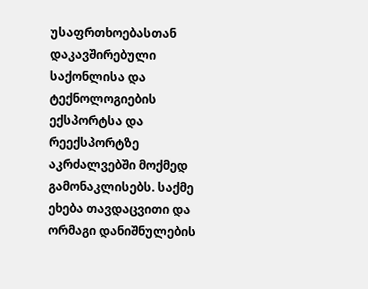უსაფრთხოებასთან დაკავშირებული საქონლისა და ტექნოლოგიების ექსპორტსა და რეექსპორტზე აკრძალვებში მოქმედ გამონაკლისებს. საქმე ეხება თავდაცვითი და ორმაგი დანიშნულების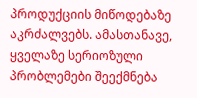პროდუქციის მიწოდებაზე აკრძალვებს. ამასთანავე, ყველაზე სერიოზული პრობლემები შეექმნება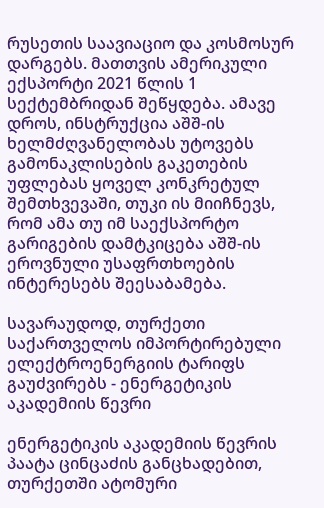რუსეთის საავიაციო და კოსმოსურ დარგებს. მათთვის ამერიკული ექსპორტი 2021 წლის 1 სექტემბრიდან შეწყდება. ამავე დროს, ინსტრუქცია აშშ-ის ხელმძღვანელობას უტოვებს გამონაკლისების გაკეთების უფლებას ყოველ კონკრეტულ შემთხვევაში, თუკი ის მიიჩნევს, რომ ამა თუ იმ საექსპორტო გარიგების დამტკიცება აშშ-ის ეროვნული უსაფრთხოების ინტერესებს შეესაბამება.

სავარაუდოდ, თურქეთი საქართველოს იმპორტირებული ელექტროენერგიის ტარიფს გაუძვირებს - ენერგეტიკის აკადემიის წევრი

ენერგეტიკის აკადემიის წევრის პაატა ცინცაძის განცხადებით, თურქეთში ატომური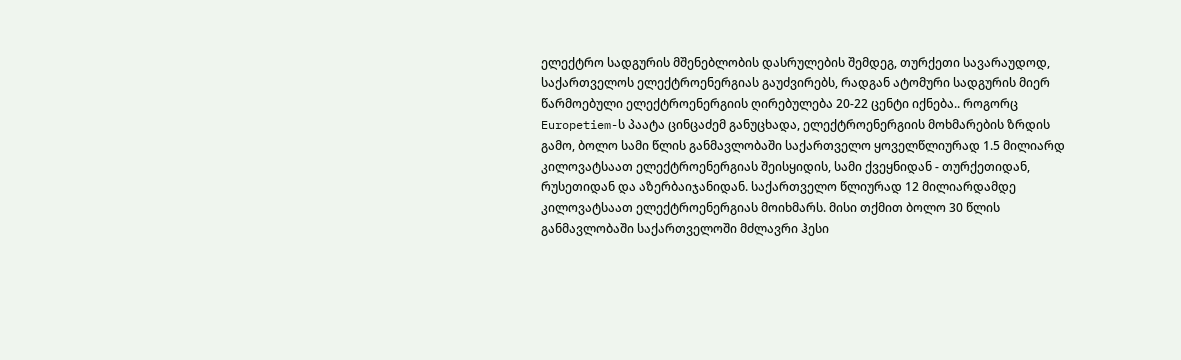ელექტრო სადგურის მშენებლობის დასრულების შემდეგ, თურქეთი სავარაუდოდ, საქართველოს ელექტროენერგიას გაუძვირებს, რადგან ატომური სადგურის მიერ წარმოებული ელექტროენერგიის ღირებულება 20-22 ცენტი იქნება.. როგორც Europetiem-ს პაატა ცინცაძემ განუცხადა, ელექტროენერგიის მოხმარების ზრდის გამო, ბოლო სამი წლის განმავლობაში საქართველო ყოველწლიურად 1.5 მილიარდ კილოვატსაათ ელექტროენერგიას შეისყიდის, სამი ქვეყნიდან - თურქეთიდან, რუსეთიდან და აზერბაიჯანიდან. საქართველო წლიურად 12 მილიარდამდე კილოვატსაათ ელექტროენერგიას მოიხმარს. მისი თქმით ბოლო 30 წლის განმავლობაში საქართველოში მძლავრი ჰესი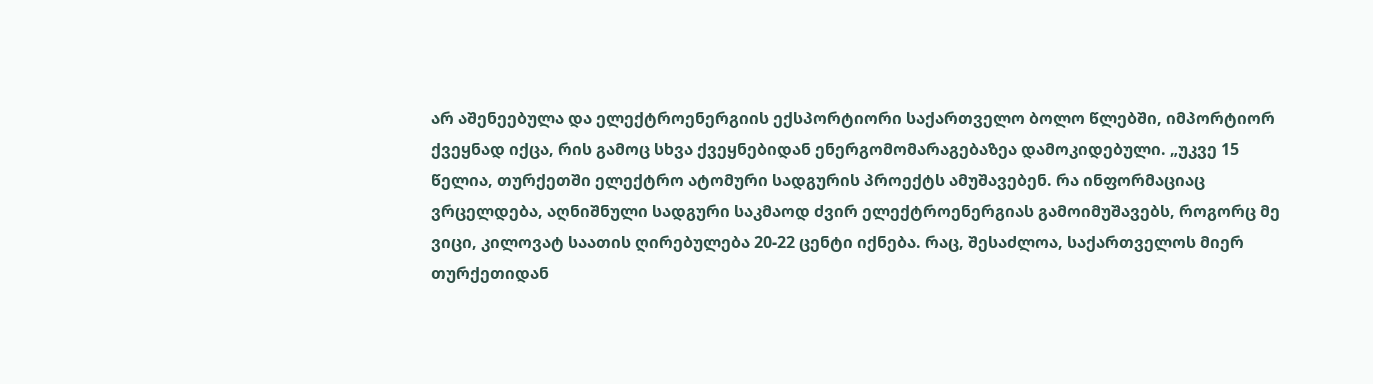არ აშენეებულა და ელექტროენერგიის ექსპორტიორი საქართველო ბოლო წლებში, იმპორტიორ ქვეყნად იქცა, რის გამოც სხვა ქვეყნებიდან ენერგომომარაგებაზეა დამოკიდებული. „უკვე 15 წელია, თურქეთში ელექტრო ატომური სადგურის პროექტს ამუშავებენ. რა ინფორმაციაც ვრცელდება, აღნიშნული სადგური საკმაოდ ძვირ ელექტროენერგიას გამოიმუშავებს, როგორც მე ვიცი, კილოვატ საათის ღირებულება 20-22 ცენტი იქნება. რაც, შესაძლოა, საქართველოს მიერ თურქეთიდან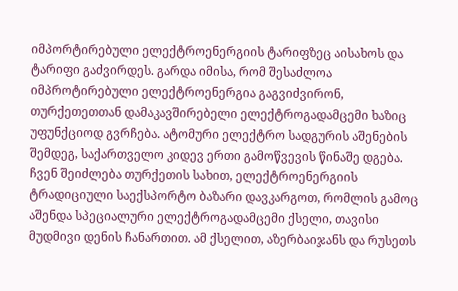იმპორტირებული ელექტროენერგიის ტარიფზეც აისახოს და ტარიფი გაძვირდეს. გარდა იმისა, რომ შესაძლოა იმპროტირებული ელექტროენერგია გაგვიძვირონ, თურქეთეთთან დამაკავშირებელი ელექტროგადამცემი ხაზიც უფუნქციოდ გვრჩება. ატომური ელექტრო სადგურის აშენების შემდეგ, საქართველო კიდევ ერთი გამოწვევის წინაშე დგება. ჩვენ შეიძლება თურქეთის სახით, ელექტროენერგიის ტრადიციული საექსპორტო ბაზარი დავკარგოთ, რომლის გამოც აშენდა სპეციალური ელექტროგადამცემი ქსელი, თავისი მუდმივი დენის ჩანართით. ამ ქსელით, აზერბაიჯანს და რუსეთს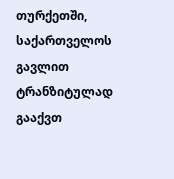თურქეთში, საქართველოს გავლით ტრანზიტულად გააქვთ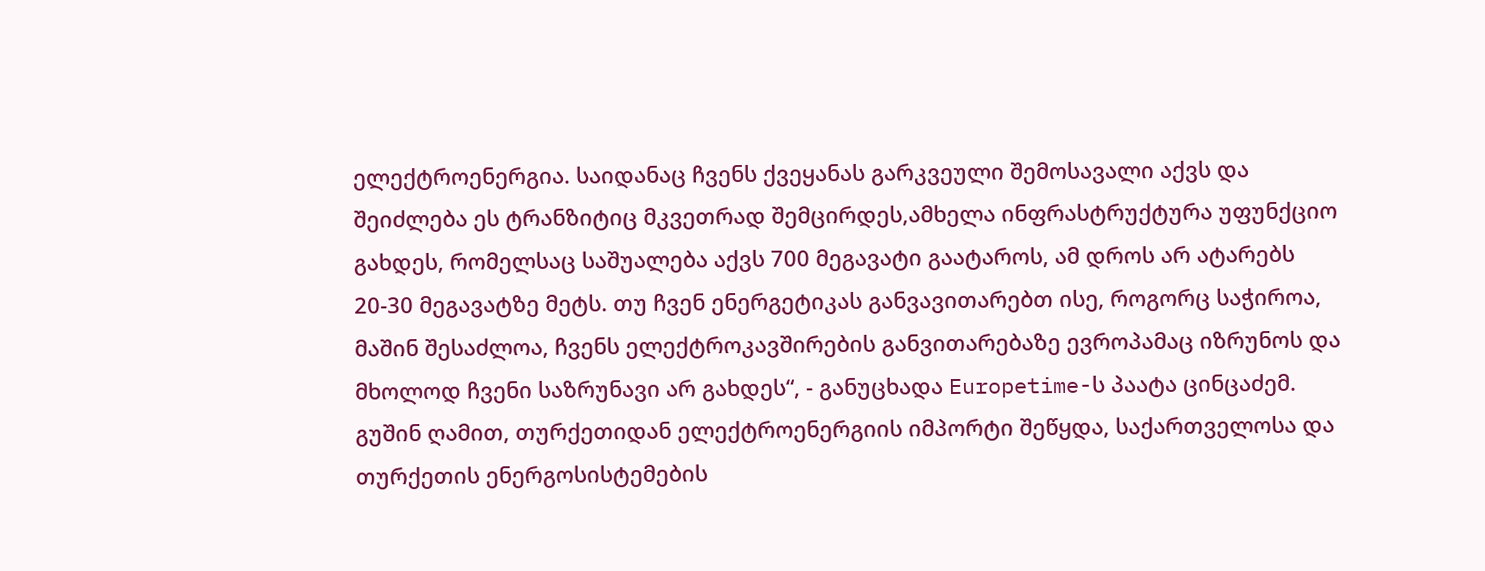ელექტროენერგია. საიდანაც ჩვენს ქვეყანას გარკვეული შემოსავალი აქვს და შეიძლება ეს ტრანზიტიც მკვეთრად შემცირდეს,ამხელა ინფრასტრუქტურა უფუნქციო გახდეს, რომელსაც საშუალება აქვს 700 მეგავატი გაატაროს, ამ დროს არ ატარებს 20-30 მეგავატზე მეტს. თუ ჩვენ ენერგეტიკას განვავითარებთ ისე, როგორც საჭიროა, მაშინ შესაძლოა, ჩვენს ელექტროკავშირების განვითარებაზე ევროპამაც იზრუნოს და მხოლოდ ჩვენი საზრუნავი არ გახდეს“, - განუცხადა Europetime-ს პაატა ცინცაძემ. გუშინ ღამით, თურქეთიდან ელექტროენერგიის იმპორტი შეწყდა, საქართველოსა და თურქეთის ენერგოსისტემების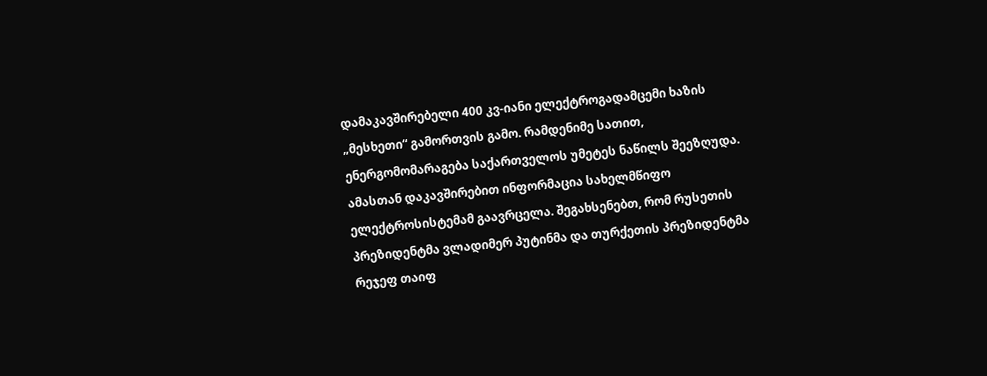დამაკავშირებელი 400 კვ-იანი ელექტროგადამცემი ხაზის „მესხეთი“ გამორთვის გამო. რამდენიმე სათით, ენერგომომარაგება საქართველოს უმეტეს ნაწილს შეეზღუდა. ამასთან დაკავშირებით ინფორმაცია სახელმწიფო ელექტროსისტემამ გაავრცელა. შეგახსენებთ, რომ რუსეთის პრეზიდენტმა ვლადიმერ პუტინმა და თურქეთის პრეზიდენტმა რეჯეფ თაიფ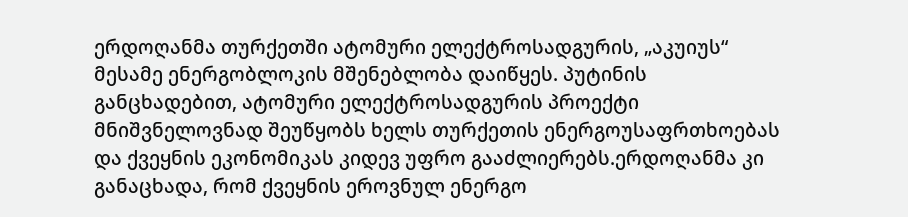ერდოღანმა თურქეთში ატომური ელექტროსადგურის, „აკუიუს“ მესამე ენერგობლოკის მშენებლობა დაიწყეს. პუტინის განცხადებით, ატომური ელექტროსადგურის პროექტი მნიშვნელოვნად შეუწყობს ხელს თურქეთის ენერგოუსაფრთხოებას და ქვეყნის ეკონომიკას კიდევ უფრო გააძლიერებს.ერდოღანმა კი განაცხადა, რომ ქვეყნის ეროვნულ ენერგო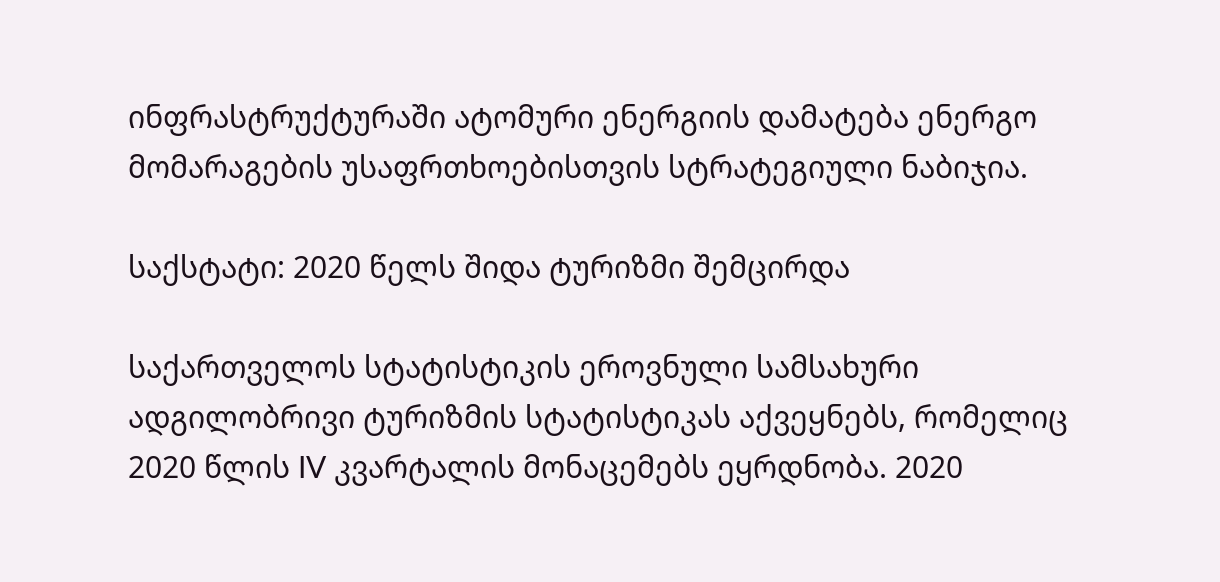ინფრასტრუქტურაში ატომური ენერგიის დამატება ენერგო მომარაგების უსაფრთხოებისთვის სტრატეგიული ნაბიჯია.

საქსტატი: 2020 წელს შიდა ტურიზმი შემცირდა

საქართველოს სტატისტიკის ეროვნული სამსახური ადგილობრივი ტურიზმის სტატისტიკას აქვეყნებს, რომელიც 2020 წლის IV კვარტალის მონაცემებს ეყრდნობა. 2020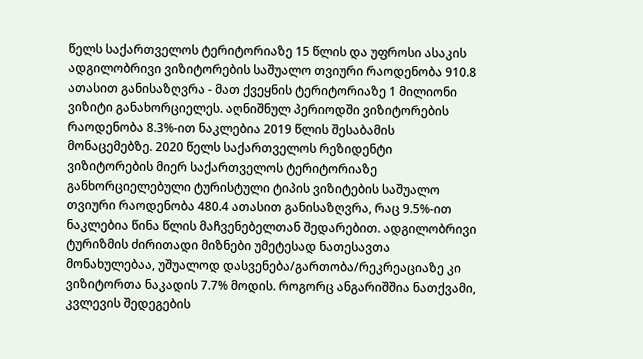წელს საქართველოს ტერიტორიაზე 15 წლის და უფროსი ასაკის ადგილობრივი ვიზიტორების საშუალო თვიური რაოდენობა 910.8 ათასით განისაზღვრა - მათ ქვეყნის ტერიტორიაზე 1 მილიონი ვიზიტი განახორციელეს. აღნიშნულ პერიოდში ვიზიტორების რაოდენობა 8.3%-ით ნაკლებია 2019 წლის შესაბამის მონაცემებზე. 2020 წელს საქართველოს რეზიდენტი ვიზიტორების მიერ საქართველოს ტერიტორიაზე განხორციელებული ტურისტული ტიპის ვიზიტების საშუალო თვიური რაოდენობა 480.4 ათასით განისაზღვრა, რაც 9.5%-ით ნაკლებია წინა წლის მაჩვენებელთან შედარებით. ადგილობრივი ტურიზმის ძირითადი მიზნები უმეტესად ნათესავთა მონახულებაა, უშუალოდ დასვენება/გართობა/რეკრეაციაზე კი ვიზიტორთა ნაკადის 7.7% მოდის. როგორც ანგარიშშია ნათქვამი, კვლევის შედეგების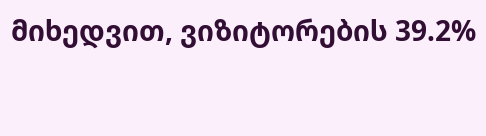მიხედვით, ვიზიტორების 39.2%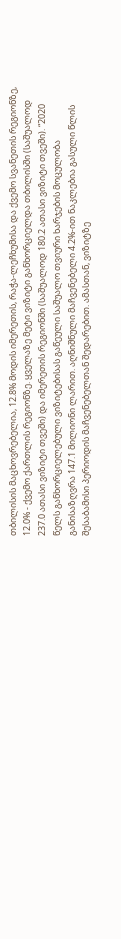თბილისის მაცხოვრებელია, 12.8% მოდის იმერეთის, რაჭა-ლეჩხუმისა და ქვემო სვანეთის რეგიონზე, 12.0% - ქვემო ქართლის რეგიონზე. ყველაზე მეტი ვიზიტი განხორციელდა თბილისში (საშუალოდ 237.0 ათასი ვიზიტი თვეში) და იმერეთის რეგიონში (საშუალოდ 180.2 ათასი ვიზიტი თვეში). “2020 წელს განხორციელებული ვიზიტებისას გაწეული საშუალო თვიური ხარჯების მოცულობა განისაზღვრა 147.1 მილიონი ლარით. აღნიშნული მაჩვენებელი 4.2%-ით ნაკლებია გასული წლის შესაბამისი პერიოდის მაჩვენებელთან შედარებით. ამასთან, ვიზიტზე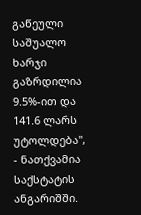გაწეული საშუალო ხარჯი გაზრდილია 9.5%-ით და 141.6 ლარს უტოლდება", - ნათქვამია საქსტატის ანგარიშში.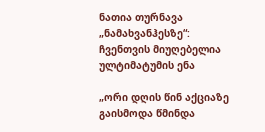ნათია თურნავა „ნამახვანჰესზე“: ჩვენთვის მიუღებელია ულტიმატუმის ენა

„ორი დღის წინ აქციაზე გაისმოდა წმინდა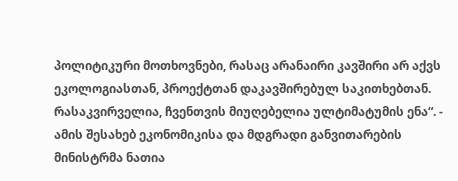პოლიტიკური მოთხოვნები, რასაც არანაირი კავშირი არ აქვს ეკოლოგიასთან, პროექტთან დაკავშირებულ საკითხებთან. რასაკვირველია, ჩვენთვის მიუღებელია ულტიმატუმის ენა“. - ამის შესახებ ეკონომიკისა და მდგრადი განვითარების მინისტრმა ნათია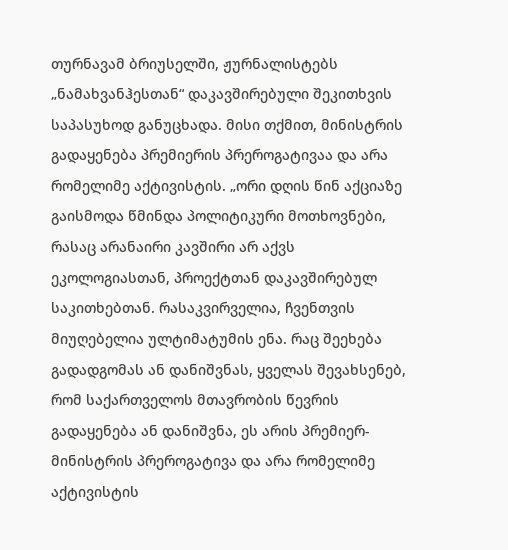თურნავამ ბრიუსელში, ჟურნალისტებს „ნამახვანჰესთან“ დაკავშირებული შეკითხვის საპასუხოდ განუცხადა. მისი თქმით, მინისტრის გადაყენება პრემიერის პრეროგატივაა და არა რომელიმე აქტივისტის. „ორი დღის წინ აქციაზე გაისმოდა წმინდა პოლიტიკური მოთხოვნები, რასაც არანაირი კავშირი არ აქვს ეკოლოგიასთან, პროექტთან დაკავშირებულ საკითხებთან. რასაკვირველია, ჩვენთვის მიუღებელია ულტიმატუმის ენა. რაც შეეხება გადადგომას ან დანიშვნას, ყველას შევახსენებ, რომ საქართველოს მთავრობის წევრის გადაყენება ან დანიშვნა, ეს არის პრემიერ-მინისტრის პრეროგატივა და არა რომელიმე აქტივისტის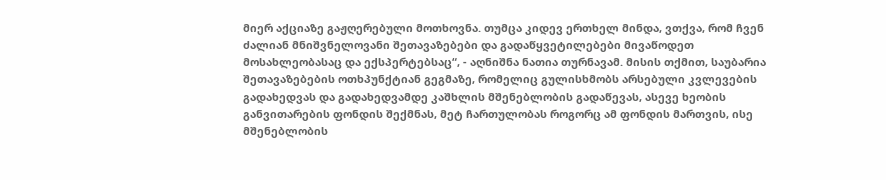მიერ აქციაზე გაჟღერებული მოთხოვნა. თუმცა კიდევ ერთხელ მინდა, ვთქვა, რომ ჩვენ ძალიან მნიშვნელოვანი შეთავაზებები და გადაწყვეტილებები მივაწოდეთ მოსახლეობასაც და ექსპერტებსაც“, - აღნიშნა ნათია თურნავამ. მისის თქმით, საუბარია შეთავაზებების ოთხპუნქტიან გეგმაზე, რომელიც გულისხმობს არსებული კვლევების გადახედვას და გადახედვამდე კაშხლის მშენებლობის გადაწევას, ასევე ხეობის განვითარების ფონდის შექმნას, მეტ ჩართულობას როგორც ამ ფონდის მართვის, ისე მშენებლობის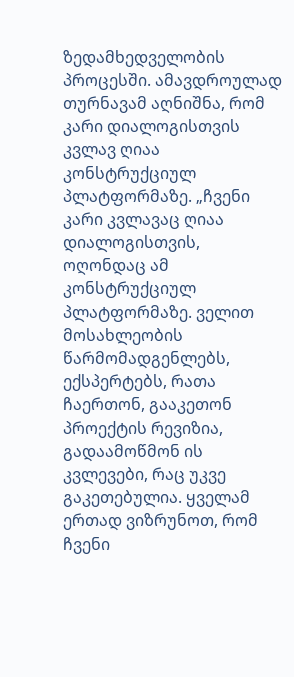ზედამხედველობის პროცესში. ამავდროულად თურნავამ აღნიშნა, რომ კარი დიალოგისთვის კვლავ ღიაა კონსტრუქციულ პლატფორმაზე. „ჩვენი კარი კვლავაც ღიაა დიალოგისთვის, ოღონდაც ამ კონსტრუქციულ პლატფორმაზე. ველით მოსახლეობის წარმომადგენლებს, ექსპერტებს, რათა ჩაერთონ, გააკეთონ პროექტის რევიზია, გადაამოწმონ ის კვლევები, რაც უკვე გაკეთებულია. ყველამ ერთად ვიზრუნოთ, რომ ჩვენი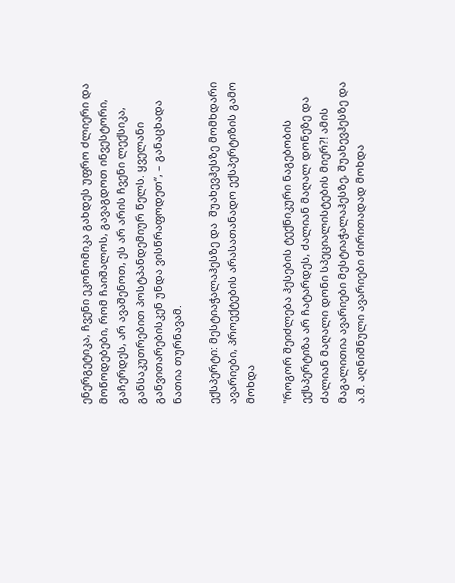ენერგეტიკა, ჩვენი ეკონომიკა გახდეს უფრო ძლიერი და მოწოდებები, რომ ჩაიშალოს, გავაგდოთ ინვესტორი, გაჩერდეს, არ ავაშენოთ, ეს არ არის ჩვენი ლექსიკა, განსაკუთრებით პოსტპანდემიურ წელს. ყველანი განვითარებისკენ უნდა ვისწრაფოდეთ“, – განაცხადა ნათია თურნავამ.

ექსპერტი: მესტიაჭალაჰესზე და  შუახევჰესზე მომხდარი ავარიები, პროექტების არასათანადო ექსპერტიზის გამო მოხდა

"როგორ შეიძლება ჰესების ტექნიკური ნაგებობის ექსპერტიზა არ ჩატარდეს, ძალიან მაღალ დონეზე და ძალიან მაღალი დონი სპეციალისტების მიერ?! ამის მაგალითია ავარიები მესტიაჭალაჰესზე, შუახევჰესზე და ა.შ. აღნიშნული ავარიები ძირითადად მოხდა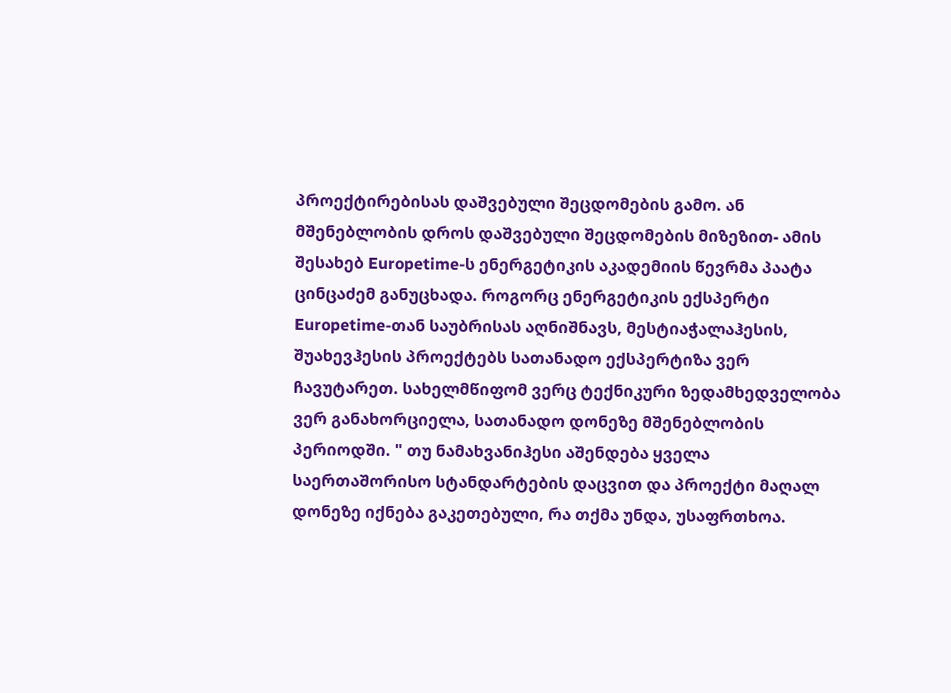პროექტირებისას დაშვებული შეცდომების გამო. ან მშენებლობის დროს დაშვებული შეცდომების მიზეზით- ამის შესახებ Europetime-ს ენერგეტიკის აკადემიის წევრმა პაატა ცინცაძემ განუცხადა. როგორც ენერგეტიკის ექსპერტი Europetime-თან საუბრისას აღნიშნავს, მესტიაჭალაჰესის, შუახევჰესის პროექტებს სათანადო ექსპერტიზა ვერ ჩავუტარეთ. სახელმწიფომ ვერც ტექნიკური ზედამხედველობა ვერ განახორციელა, სათანადო დონეზე მშენებლობის პერიოდში. " თუ ნამახვანიჰესი აშენდება ყველა საერთაშორისო სტანდარტების დაცვით და პროექტი მაღალ დონეზე იქნება გაკეთებული, რა თქმა უნდა, უსაფრთხოა.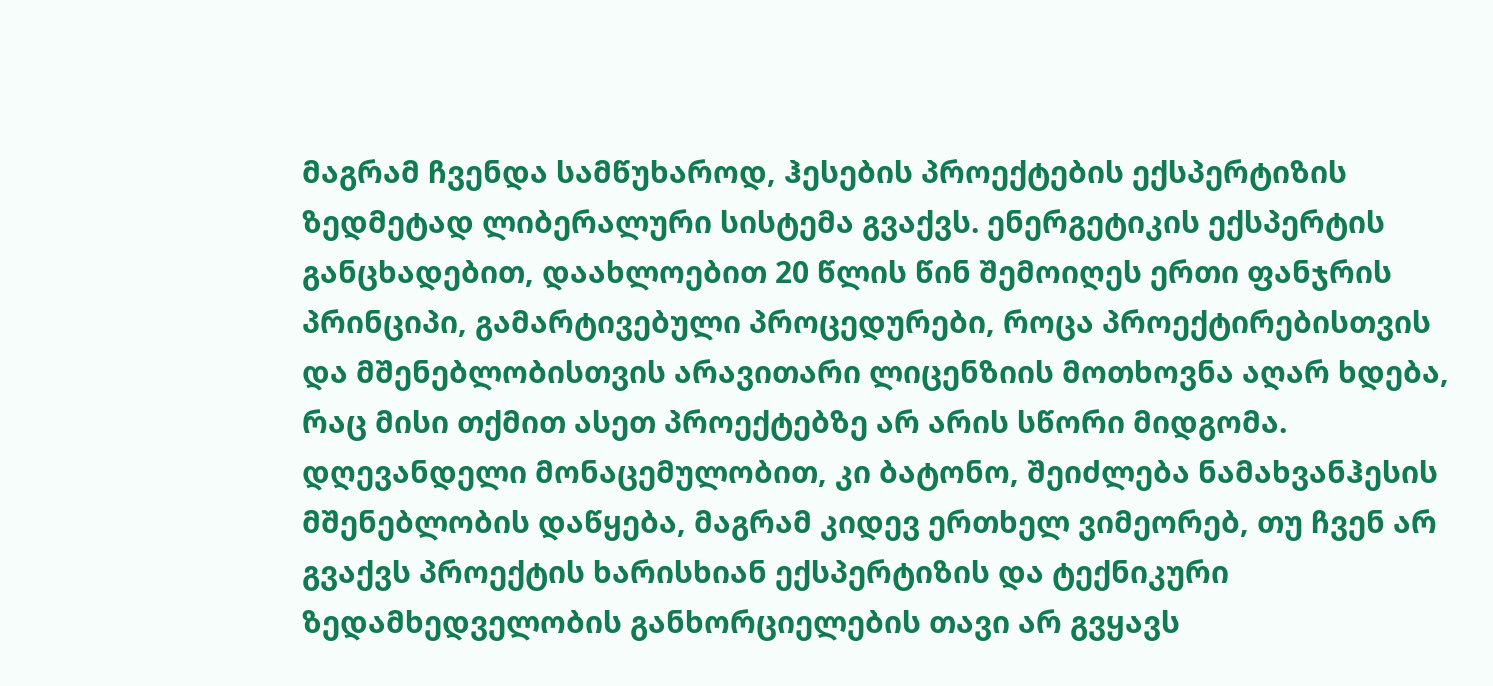მაგრამ ჩვენდა სამწუხაროდ, ჰესების პროექტების ექსპერტიზის ზედმეტად ლიბერალური სისტემა გვაქვს. ენერგეტიკის ექსპერტის განცხადებით, დაახლოებით 20 წლის წინ შემოიღეს ერთი ფანჯრის პრინციპი, გამარტივებული პროცედურები, როცა პროექტირებისთვის და მშენებლობისთვის არავითარი ლიცენზიის მოთხოვნა აღარ ხდება, რაც მისი თქმით ასეთ პროექტებზე არ არის სწორი მიდგომა. დღევანდელი მონაცემულობით, კი ბატონო, შეიძლება ნამახვანჰესის მშენებლობის დაწყება, მაგრამ კიდევ ერთხელ ვიმეორებ, თუ ჩვენ არ გვაქვს პროექტის ხარისხიან ექსპერტიზის და ტექნიკური ზედამხედველობის განხორციელების თავი არ გვყავს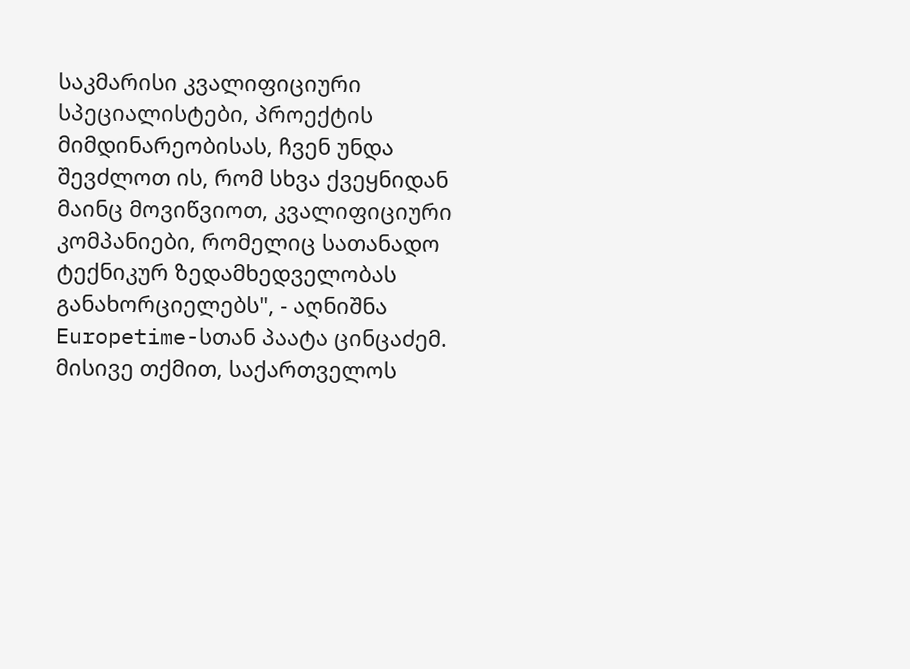საკმარისი კვალიფიციური სპეციალისტები, პროექტის მიმდინარეობისას, ჩვენ უნდა შევძლოთ ის, რომ სხვა ქვეყნიდან მაინც მოვიწვიოთ, კვალიფიციური კომპანიები, რომელიც სათანადო ტექნიკურ ზედამხედველობას განახორციელებს", - აღნიშნა Europetime-სთან პაატა ცინცაძემ. მისივე თქმით, საქართველოს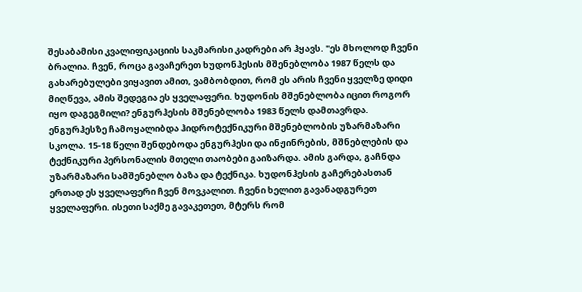შესაბამისი კვალიფიკაციის საკმარისი კადრები არ ჰყავს. "ეს მხოლოდ ჩვენი ბრალია. ჩვენ, როცა გავაჩერეთ ხუდონჰესის მშენებლობა 1987 წელს და გახარებულები ვიყავით ამით, ვამბობდით, რომ ეს არის ჩვენი ყველზე დიდი მიღწევა, ამის შედეგია ეს ყველაფერი. ხუდონის მშენებლობა იცით როგორ იყო დაგეგმილი? ენგურჰესის მშენებლობა 1983 წელს დამთავრდა. ენგურჰესზე ჩამოყალიბდა ჰიდროტექნიკური მშენებლობის უზარმაზარი სკოლა. 15-18 წელი შენდებოდა ენგურჰესი და ინჟინრების, მშნებლების და ტექნიკური პერსონალის მთელი თაობები გაიზარდა. ამის გარდა, გაჩნდა უზარმაზარი სამშენებლო ბაზა და ტექნიკა. ხუდონჰესის გაჩერებასთან ერთად ეს ყველაფერი ჩვენ მოვკალით. ჩვენი ხელით გავანადგურეთ ყველაფერი. ისეთი საქმე გავაკეთეთ, მტერს რომ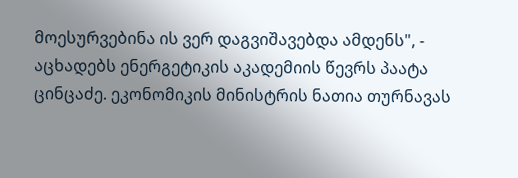მოესურვებინა ის ვერ დაგვიშავებდა ამდენს", - აცხადებს ენერგეტიკის აკადემიის წევრს პაატა ცინცაძე. ეკონომიკის მინისტრის ნათია თურნავას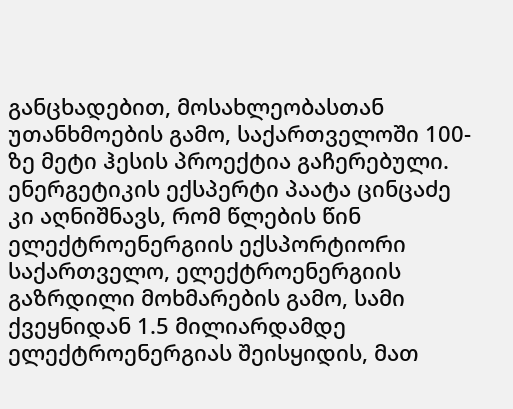განცხადებით, მოსახლეობასთან უთანხმოების გამო, საქართველოში 100-ზე მეტი ჰესის პროექტია გაჩერებული. ენერგეტიკის ექსპერტი პაატა ცინცაძე კი აღნიშნავს, რომ წლების წინ ელექტროენერგიის ექსპორტიორი საქართველო, ელექტროენერგიის გაზრდილი მოხმარების გამო, სამი ქვეყნიდან 1.5 მილიარდამდე ელექტროენერგიას შეისყიდის, მათ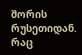შორის რუსეთიდან. რაც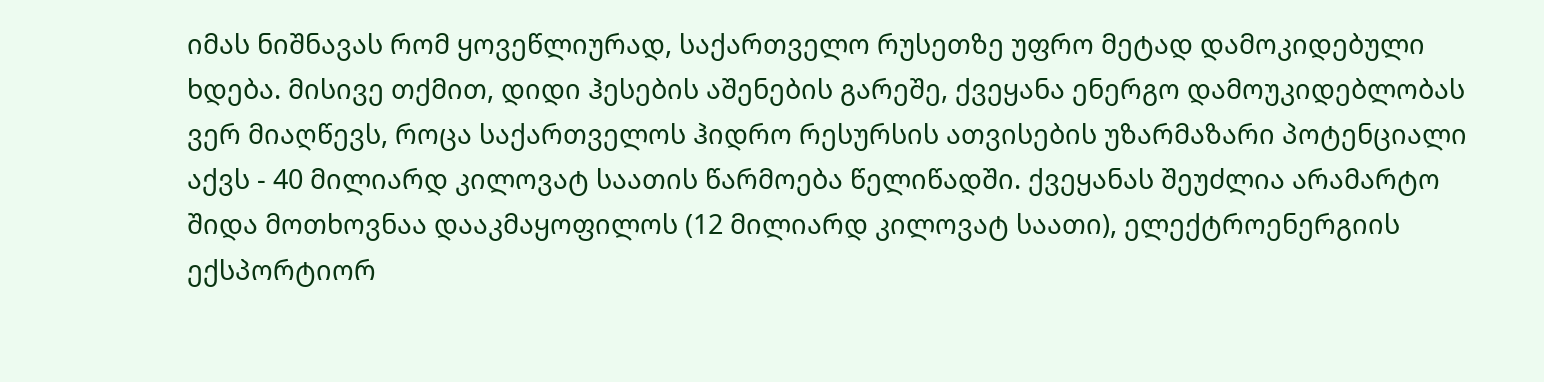იმას ნიშნავას რომ ყოვეწლიურად, საქართველო რუსეთზე უფრო მეტად დამოკიდებული ხდება. მისივე თქმით, დიდი ჰესების აშენების გარეშე, ქვეყანა ენერგო დამოუკიდებლობას ვერ მიაღწევს, როცა საქართველოს ჰიდრო რესურსის ათვისების უზარმაზარი პოტენციალი აქვს - 40 მილიარდ კილოვატ საათის წარმოება წელიწადში. ქვეყანას შეუძლია არამარტო შიდა მოთხოვნაა დააკმაყოფილოს (12 მილიარდ კილოვატ საათი), ელექტროენერგიის ექსპორტიორ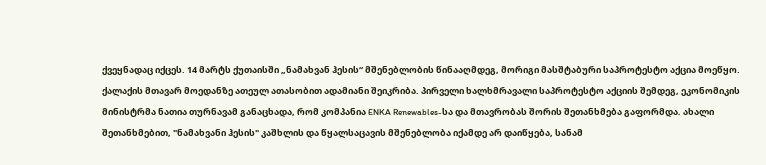ქვეყნადაც იქცეს. 14 მარტს ქუთაისში „ნამახვან ჰესის“ მშენებლობის წინააღმდეგ, მორიგი მასშტაბური საპროტესტო აქცია მოეწყო. ქალაქის მთავარ მოედანზე ათეულ ათასობით ადამიანი შეიკრიბა. პირველი ხალხმრავალი საპროტესტო აქციის შემდეგ, ეკონომიკის მინისტრმა ნათია თურნავამ განაცხადა, რომ კომპანია ENKA Renewables-სა და მთავრობას შორის შეთანხმება გაფორმდა. ახალი შეთანხმებით, "ნამახვანი ჰესის" კაშხლის და წყალსაცავის მშენებლობა იქამდე არ დაიწყება, სანამ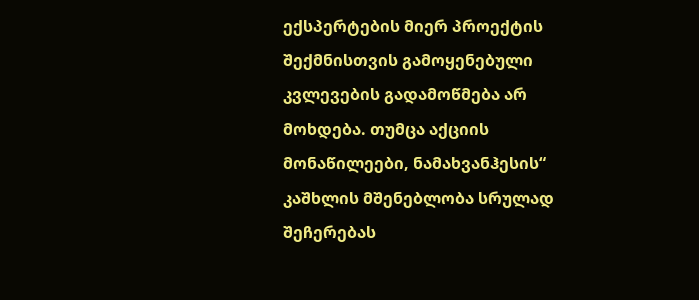ექსპერტების მიერ პროექტის შექმნისთვის გამოყენებული კვლევების გადამოწმება არ მოხდება. თუმცა აქციის მონაწილეები, ნამახვანჰესის“ კაშხლის მშენებლობა სრულად შეჩერებას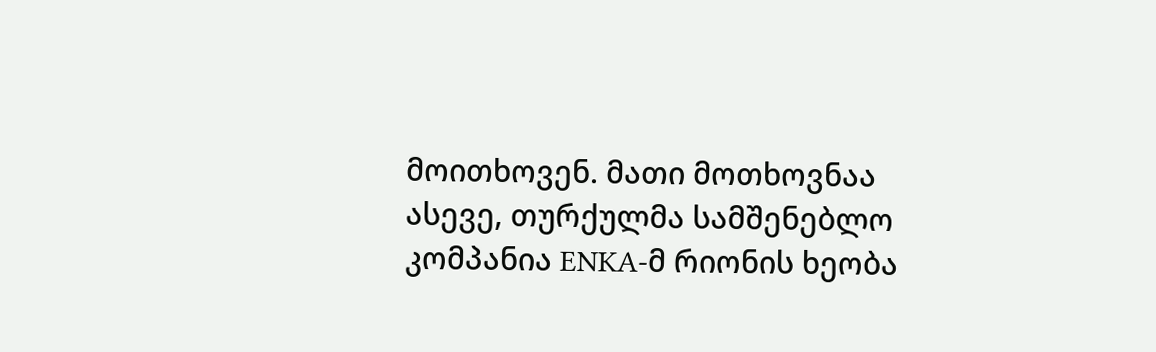მოითხოვენ. მათი მოთხოვნაა ასევე, თურქულმა სამშენებლო კომპანია ENKA-მ რიონის ხეობა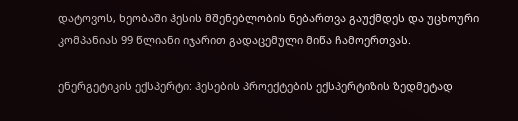დატოვოს, ხეობაში ჰესის მშენებლობის ნებართვა გაუქმდეს და უცხოური კომპანიას 99 წლიანი იჯარით გადაცემული მიწა ჩამოერთვას.

ენერგეტიკის ექსპერტი: ჰესების პროექტების ექსპერტიზის ზედმეტად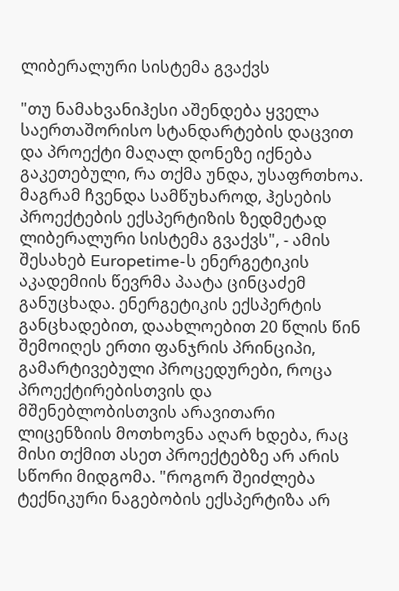ლიბერალური სისტემა გვაქვს

"თუ ნამახვანიჰესი აშენდება ყველა საერთაშორისო სტანდარტების დაცვით და პროექტი მაღალ დონეზე იქნება გაკეთებული, რა თქმა უნდა, უსაფრთხოა. მაგრამ ჩვენდა სამწუხაროდ, ჰესების პროექტების ექსპერტიზის ზედმეტად ლიბერალური სისტემა გვაქვს", - ამის შესახებ Europetime-ს ენერგეტიკის აკადემიის წევრმა პაატა ცინცაძემ განუცხადა. ენერგეტიკის ექსპერტის განცხადებით, დაახლოებით 20 წლის წინ შემოიღეს ერთი ფანჯრის პრინციპი, გამარტივებული პროცედურები, როცა პროექტირებისთვის და მშენებლობისთვის არავითარი ლიცენზიის მოთხოვნა აღარ ხდება, რაც მისი თქმით ასეთ პროექტებზე არ არის სწორი მიდგომა. "როგორ შეიძლება ტექნიკური ნაგებობის ექსპერტიზა არ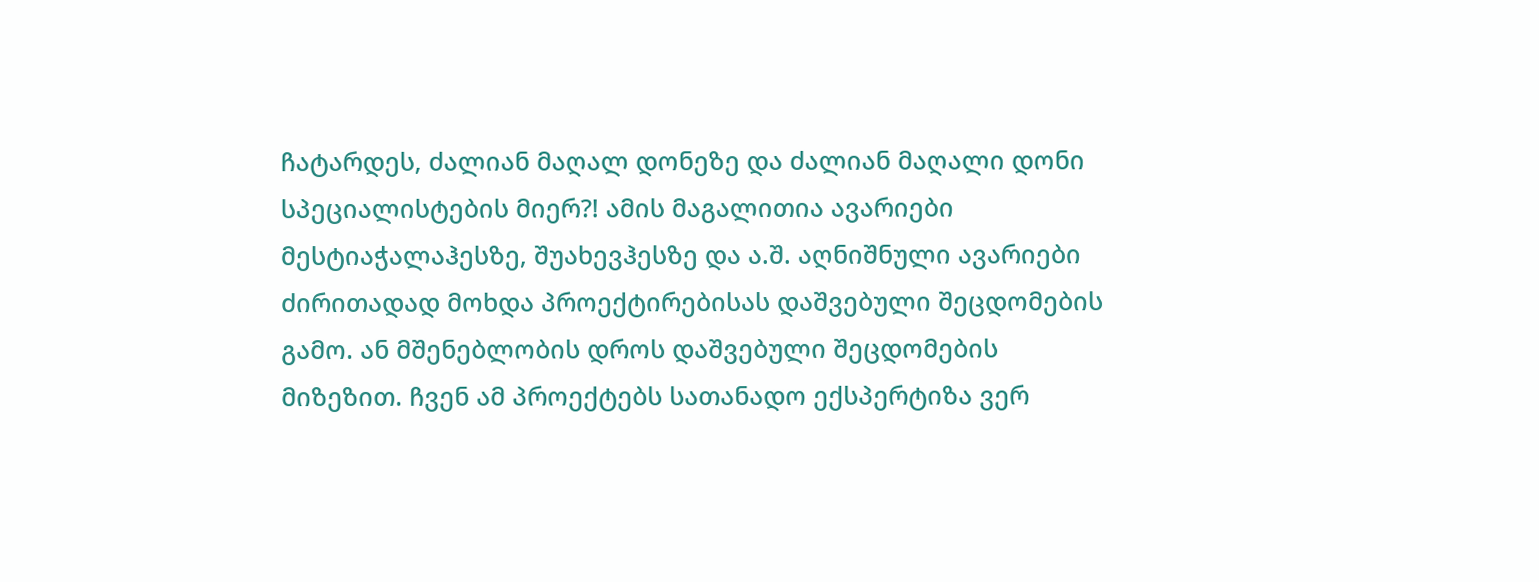ჩატარდეს, ძალიან მაღალ დონეზე და ძალიან მაღალი დონი სპეციალისტების მიერ?! ამის მაგალითია ავარიები მესტიაჭალაჰესზე, შუახევჰესზე და ა.შ. აღნიშნული ავარიები ძირითადად მოხდა პროექტირებისას დაშვებული შეცდომების გამო. ან მშენებლობის დროს დაშვებული შეცდომების მიზეზით. ჩვენ ამ პროექტებს სათანადო ექსპერტიზა ვერ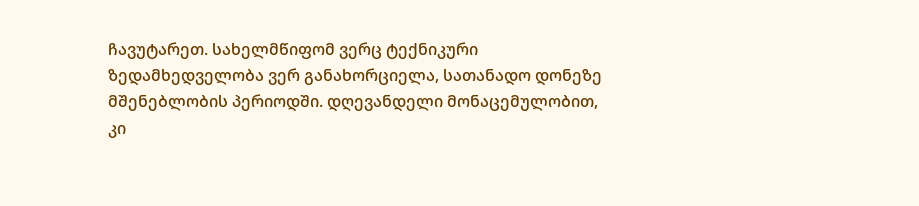ჩავუტარეთ. სახელმწიფომ ვერც ტექნიკური ზედამხედველობა ვერ განახორციელა, სათანადო დონეზე მშენებლობის პერიოდში. დღევანდელი მონაცემულობით, კი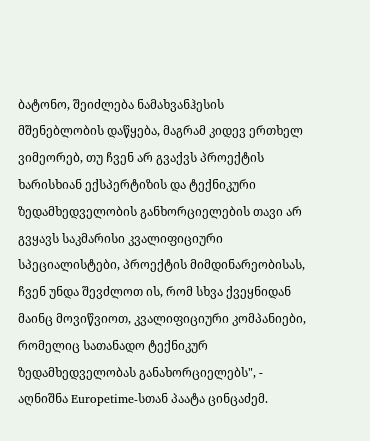ბატონო, შეიძლება ნამახვანჰესის მშენებლობის დაწყება, მაგრამ კიდევ ერთხელ ვიმეორებ, თუ ჩვენ არ გვაქვს პროექტის ხარისხიან ექსპერტიზის და ტექნიკური ზედამხედველობის განხორციელების თავი არ გვყავს საკმარისი კვალიფიციური სპეციალისტები, პროექტის მიმდინარეობისას, ჩვენ უნდა შევძლოთ ის, რომ სხვა ქვეყნიდან მაინც მოვიწვიოთ, კვალიფიციური კომპანიები, რომელიც სათანადო ტექნიკურ ზედამხედველობას განახორციელებს", - აღნიშნა Europetime-სთან პაატა ცინცაძემ.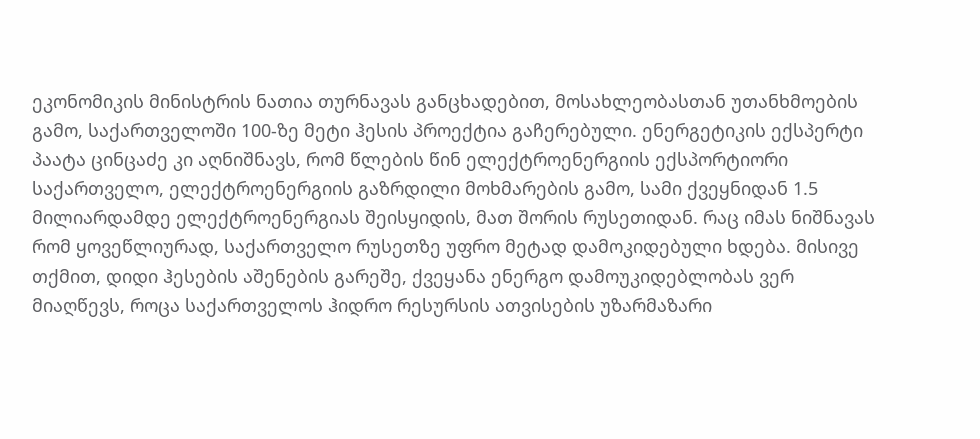ეკონომიკის მინისტრის ნათია თურნავას განცხადებით, მოსახლეობასთან უთანხმოების გამო, საქართველოში 100-ზე მეტი ჰესის პროექტია გაჩერებული. ენერგეტიკის ექსპერტი პაატა ცინცაძე კი აღნიშნავს, რომ წლების წინ ელექტროენერგიის ექსპორტიორი საქართველო, ელექტროენერგიის გაზრდილი მოხმარების გამო, სამი ქვეყნიდან 1.5 მილიარდამდე ელექტროენერგიას შეისყიდის, მათ შორის რუსეთიდან. რაც იმას ნიშნავას რომ ყოვეწლიურად, საქართველო რუსეთზე უფრო მეტად დამოკიდებული ხდება. მისივე თქმით, დიდი ჰესების აშენების გარეშე, ქვეყანა ენერგო დამოუკიდებლობას ვერ მიაღწევს, როცა საქართველოს ჰიდრო რესურსის ათვისების უზარმაზარი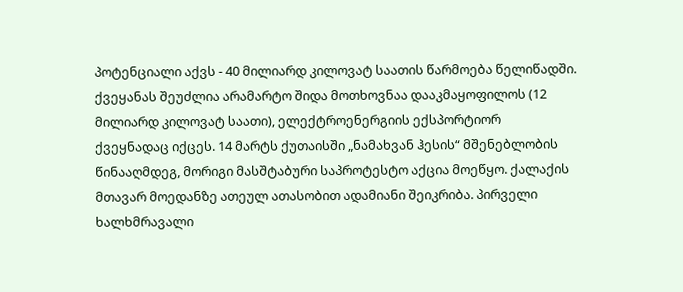პოტენციალი აქვს - 40 მილიარდ კილოვატ საათის წარმოება წელიწადში. ქვეყანას შეუძლია არამარტო შიდა მოთხოვნაა დააკმაყოფილოს (12 მილიარდ კილოვატ საათი), ელექტროენერგიის ექსპორტიორ ქვეყნადაც იქცეს. 14 მარტს ქუთაისში „ნამახვან ჰესის“ მშენებლობის წინააღმდეგ, მორიგი მასშტაბური საპროტესტო აქცია მოეწყო. ქალაქის მთავარ მოედანზე ათეულ ათასობით ადამიანი შეიკრიბა. პირველი ხალხმრავალი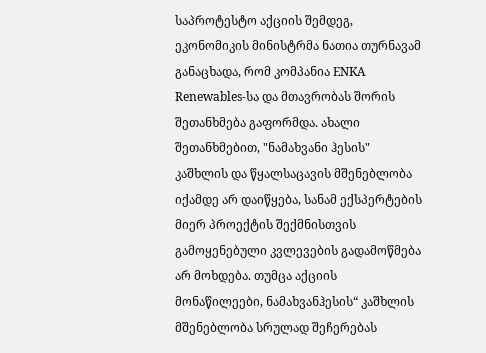საპროტესტო აქციის შემდეგ, ეკონომიკის მინისტრმა ნათია თურნავამ განაცხადა, რომ კომპანია ENKA Renewables-სა და მთავრობას შორის შეთანხმება გაფორმდა. ახალი შეთანხმებით, "ნამახვანი ჰესის" კაშხლის და წყალსაცავის მშენებლობა იქამდე არ დაიწყება, სანამ ექსპერტების მიერ პროექტის შექმნისთვის გამოყენებული კვლევების გადამოწმება არ მოხდება. თუმცა აქციის მონაწილეები, ნამახვანჰესის“ კაშხლის მშენებლობა სრულად შეჩერებას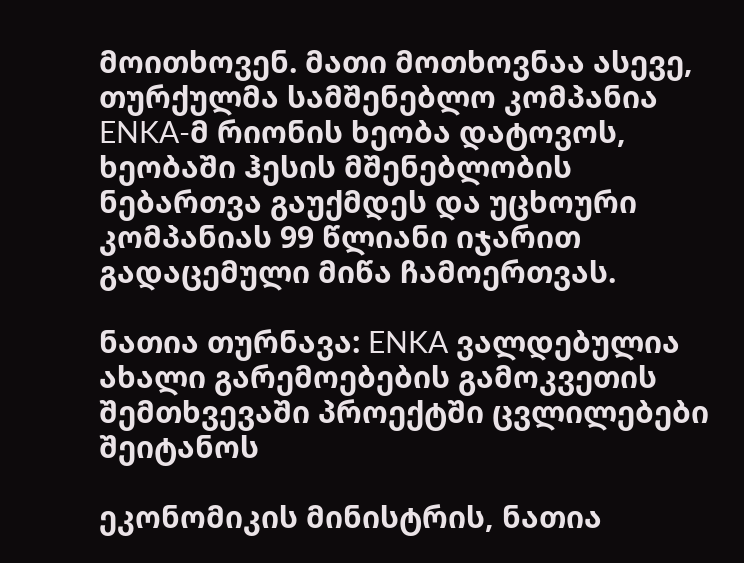მოითხოვენ. მათი მოთხოვნაა ასევე, თურქულმა სამშენებლო კომპანია ENKA-მ რიონის ხეობა დატოვოს, ხეობაში ჰესის მშენებლობის ნებართვა გაუქმდეს და უცხოური კომპანიას 99 წლიანი იჯარით გადაცემული მიწა ჩამოერთვას.

ნათია თურნავა: ENKA ვალდებულია ახალი გარემოებების გამოკვეთის შემთხვევაში პროექტში ცვლილებები შეიტანოს

ეკონომიკის მინისტრის, ნათია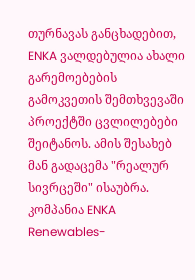თურნავას განცხადებით, ENKA ვალდებულია ახალი გარემოებების გამოკვეთის შემთხვევაში პროექტში ცვლილებები შეიტანოს. ამის შესახებ მან გადაცემა "რეალურ სივრცეში" ისაუბრა. კომპანია ENKA Renewables-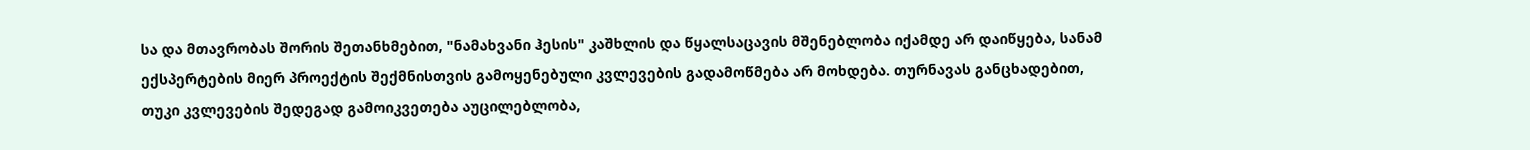სა და მთავრობას შორის შეთანხმებით, "ნამახვანი ჰესის" კაშხლის და წყალსაცავის მშენებლობა იქამდე არ დაიწყება, სანამ ექსპერტების მიერ პროექტის შექმნისთვის გამოყენებული კვლევების გადამოწმება არ მოხდება. თურნავას განცხადებით, თუკი კვლევების შედეგად გამოიკვეთება აუცილებლობა,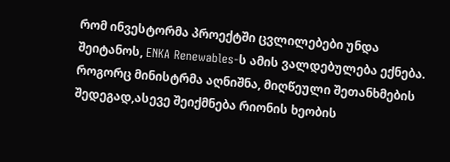რომ ინვესტორმა პროექტში ცვლილებები უნდა შეიტანოს, ENKA Renewables-ს ამის ვალდებულება ექნება. როგორც მინისტრმა აღნიშნა, მიღწეული შეთანხმების შედეგად,ასევე შეიქმნება რიონის ხეობის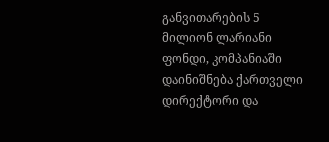განვითარების 5 მილიონ ლარიანი ფონდი, კომპანიაში დაინიშნება ქართველი დირექტორი და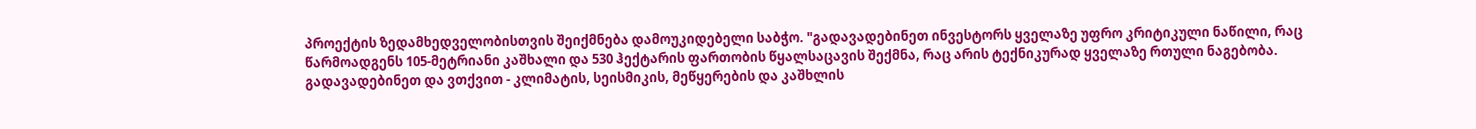პროექტის ზედამხედველობისთვის შეიქმნება დამოუკიდებელი საბჭო. "გადავადებინეთ ინვესტორს ყველაზე უფრო კრიტიკული ნაწილი, რაც წარმოადგენს 105-მეტრიანი კაშხალი და 530 ჰექტარის ფართობის წყალსაცავის შექმნა, რაც არის ტექნიკურად ყველაზე რთული ნაგებობა. გადავადებინეთ და ვთქვით - კლიმატის, სეისმიკის, მეწყერების და კაშხლის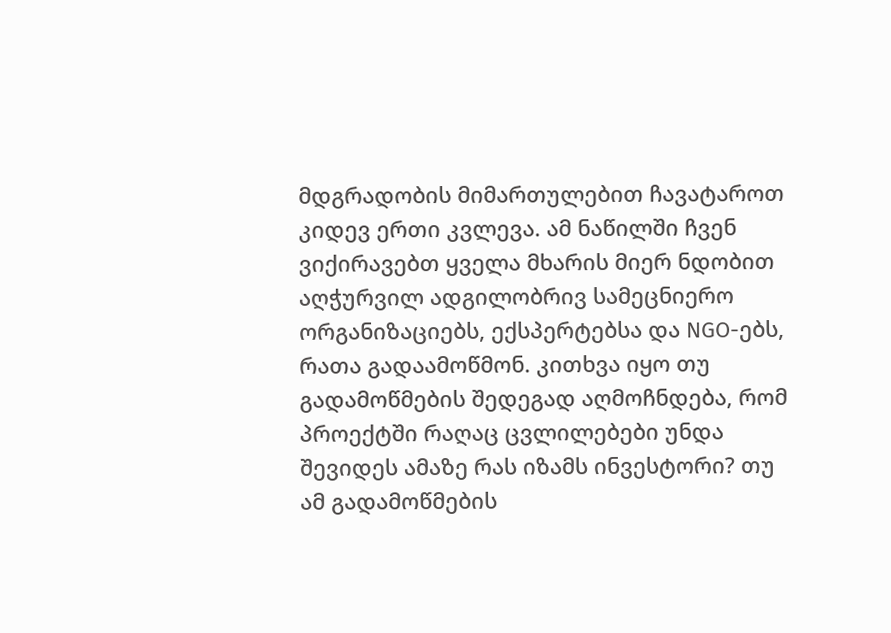მდგრადობის მიმართულებით ჩავატაროთ კიდევ ერთი კვლევა. ამ ნაწილში ჩვენ ვიქირავებთ ყველა მხარის მიერ ნდობით აღჭურვილ ადგილობრივ სამეცნიერო ორგანიზაციებს, ექსპერტებსა და NGO-ებს, რათა გადაამოწმონ. კითხვა იყო თუ გადამოწმების შედეგად აღმოჩნდება, რომ პროექტში რაღაც ცვლილებები უნდა შევიდეს ამაზე რას იზამს ინვესტორი? თუ ამ გადამოწმების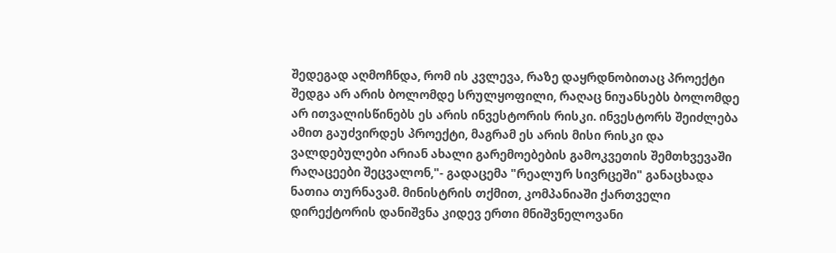შედეგად აღმოჩნდა, რომ ის კვლევა, რაზე დაყრდნობითაც პროექტი შედგა არ არის ბოლომდე სრულყოფილი, რაღაც ნიუანსებს ბოლომდე არ ითვალისწინებს ეს არის ინვესტორის რისკი. ინვესტორს შეიძლება ამით გაუძვირდეს პროექტი, მაგრამ ეს არის მისი რისკი და ვალდებულები არიან ახალი გარემოებების გამოკვეთის შემთხვევაში რაღაცეები შეცვალონ,"- გადაცემა "რეალურ სივრცეში" განაცხადა ნათია თურნავამ. მინისტრის თქმით, კომპანიაში ქართველი დირექტორის დანიშვნა კიდევ ერთი მნიშვნელოვანი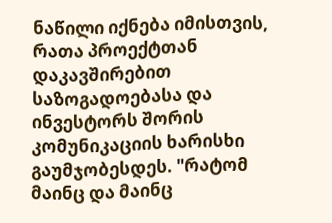ნაწილი იქნება იმისთვის, რათა პროექტთან დაკავშირებით საზოგადოებასა და ინვესტორს შორის კომუნიკაციის ხარისხი გაუმჯობესდეს. "რატომ მაინც და მაინც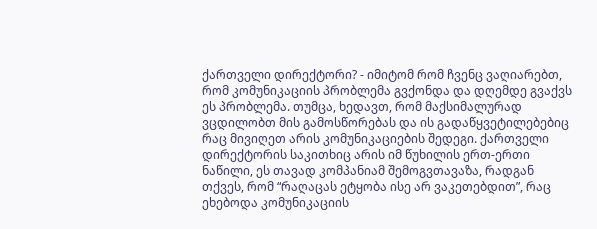ქართველი დირექტორი? - იმიტომ რომ ჩვენც ვაღიარებთ, რომ კომუნიკაციის პრობლემა გვქონდა და დღემდე გვაქვს ეს პრობლემა. თუმცა, ხედავთ, რომ მაქსიმალურად ვცდილობთ მის გამოსწორებას და ის გადაწყვეტილებებიც რაც მივიღეთ არის კომუნიკაციების შედეგი. ქართველი დირექტორის საკითხიც არის იმ წუხილის ერთ-ერთი ნაწილი, ეს თავად კომპანიამ შემოგვთავაზა, რადგან თქვეს, რომ “რაღაცას ეტყობა ისე არ ვაკეთებდით”, რაც ეხებოდა კომუნიკაციის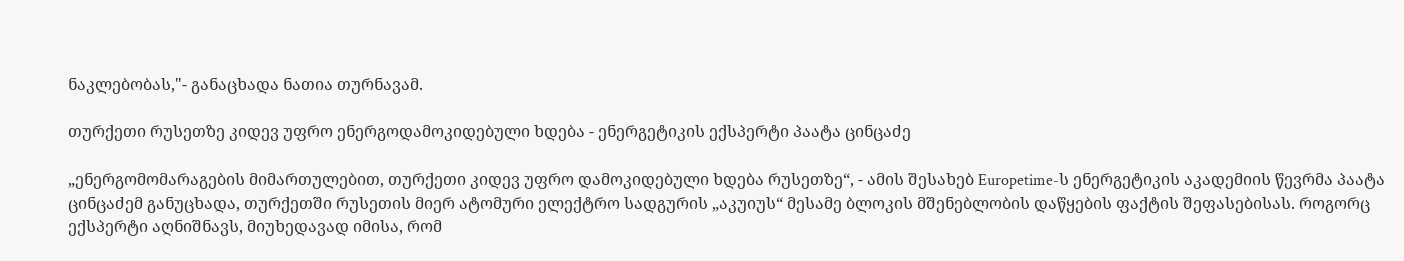ნაკლებობას,"- განაცხადა ნათია თურნავამ.

თურქეთი რუსეთზე კიდევ უფრო ენერგოდამოკიდებული ხდება - ენერგეტიკის ექსპერტი პაატა ცინცაძე

„ენერგომომარაგების მიმართულებით, თურქეთი კიდევ უფრო დამოკიდებული ხდება რუსეთზე“, - ამის შესახებ Europetime-ს ენერგეტიკის აკადემიის წევრმა პაატა ცინცაძემ განუცხადა, თურქეთში რუსეთის მიერ ატომური ელექტრო სადგურის „აკუიუს“ მესამე ბლოკის მშენებლობის დაწყების ფაქტის შეფასებისას. როგორც ექსპერტი აღნიშნავს, მიუხედავად იმისა, რომ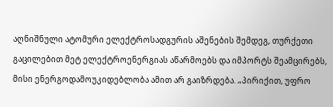აღნიშნული ატომური ელექტროსადგურის აშენების შემდეგ, თურქეთი გაცილებით მეტ ელექტროენერგიას აწარმოებს და იმპორტს შეამცირებს, მისი ენერგოდამოუკიდებლობა ამით არ გაიზრდება. „პირიქით, უფრო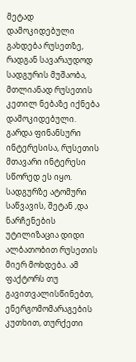მეტად დამოკიდებული გახდება რუსეთზე, რადგან სავარაუდოდ სადგურის მუშაობა, მთლიანად რუსეთის კეთილ ნებაზე იქნება დამოკიდებული. გარდა ფინანსური ინტერესისა, რუსეთის მთავარი ინტერესი სწორედ ეს იყო. სადგურზე ატომური საწვავის, შეტან ,და ნარჩენების უტილიზაცია დიდი ალბათობით რუსეთის მიერ მოხდება. ამ ფაქტორს თუ გავითვალისწინებთ, ენერგომომარაგების კუთხით, თურქეთი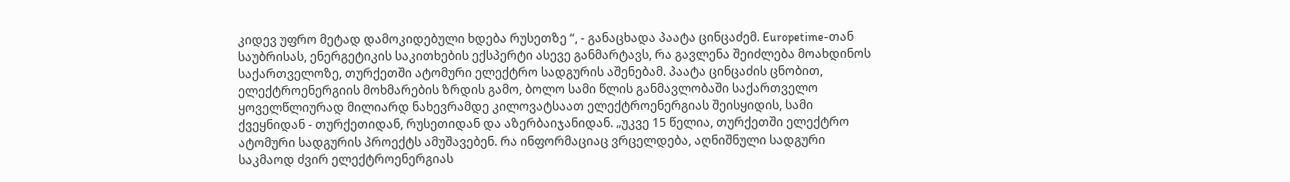კიდევ უფრო მეტად დამოკიდებული ხდება რუსეთზე “, - განაცხადა პაატა ცინცაძემ. Europetime-თან საუბრისას, ენერგეტიკის საკითხების ექსპერტი ასევე განმარტავს, რა გავლენა შეიძლება მოახდინოს საქართველოზე, თურქეთში ატომური ელექტრო სადგურის აშენებამ. პაატა ცინცაძის ცნობით, ელექტროენერგიის მოხმარების ზრდის გამო, ბოლო სამი წლის განმავლობაში საქართველო ყოველწლიურად მილიარდ ნახევრამდე კილოვატსაათ ელექტროენერგიას შეისყიდის, სამი ქვეყნიდან - თურქეთიდან, რუსეთიდან და აზერბაიჯანიდან. „უკვე 15 წელია, თურქეთში ელექტრო ატომური სადგურის პროექტს ამუშავებენ. რა ინფორმაციაც ვრცელდება, აღნიშნული სადგური საკმაოდ ძვირ ელექტროენერგიას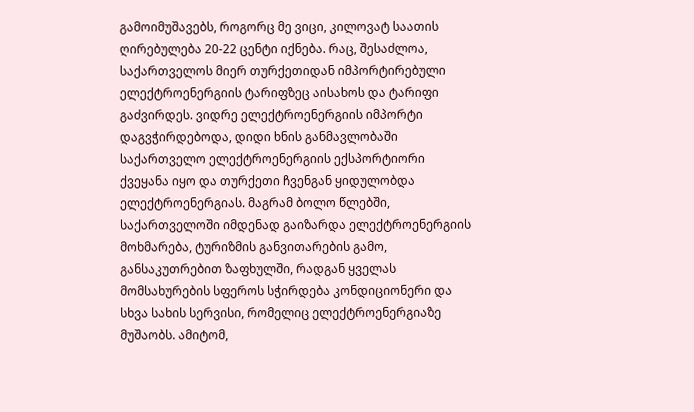გამოიმუშავებს, როგორც მე ვიცი, კილოვატ საათის ღირებულება 20-22 ცენტი იქნება. რაც, შესაძლოა, საქართველოს მიერ თურქეთიდან იმპორტირებული ელექტროენერგიის ტარიფზეც აისახოს და ტარიფი გაძვირდეს. ვიდრე ელექტროენერგიის იმპორტი დაგვჭირდებოდა, დიდი ხნის განმავლობაში საქართველო ელექტროენერგიის ექსპორტიორი ქვეყანა იყო და თურქეთი ჩვენგან ყიდულობდა ელექტროენერგიას. მაგრამ ბოლო წლებში, საქართველოში იმდენად გაიზარდა ელექტროენერგიის მოხმარება, ტურიზმის განვითარების გამო, განსაკუთრებით ზაფხულში, რადგან ყველას მომსახურების სფეროს სჭირდება კონდიციონერი და სხვა სახის სერვისი, რომელიც ელექტროენერგიაზე მუშაობს. ამიტომ,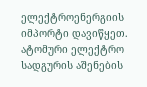ელექტროენერგიის იმპორტი დავიწყეთ. ატომური ელექტრო სადგურის აშენების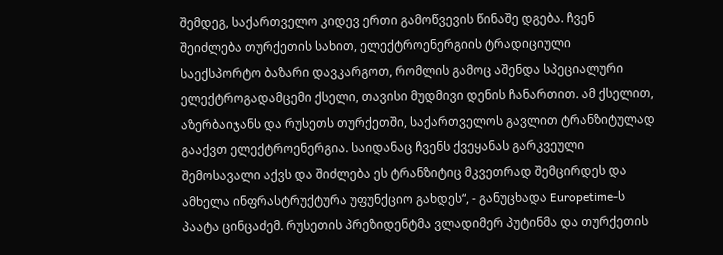შემდეგ, საქართველო კიდევ ერთი გამოწვევის წინაშე დგება. ჩვენ შეიძლება თურქეთის სახით, ელექტროენერგიის ტრადიციული საექსპორტო ბაზარი დავკარგოთ, რომლის გამოც აშენდა სპეციალური ელექტროგადამცემი ქსელი, თავისი მუდმივი დენის ჩანართით. ამ ქსელით, აზერბაიჯანს და რუსეთს თურქეთში, საქართველოს გავლით ტრანზიტულად გააქვთ ელექტროენერგია. საიდანაც ჩვენს ქვეყანას გარკვეული შემოსავალი აქვს და შიძლება ეს ტრანზიტიც მკვეთრად შემცირდეს და ამხელა ინფრასტრუქტურა უფუნქციო გახდეს“, - განუცხადა Europetime-ს პაატა ცინცაძემ. რუსეთის პრეზიდენტმა ვლადიმერ პუტინმა და თურქეთის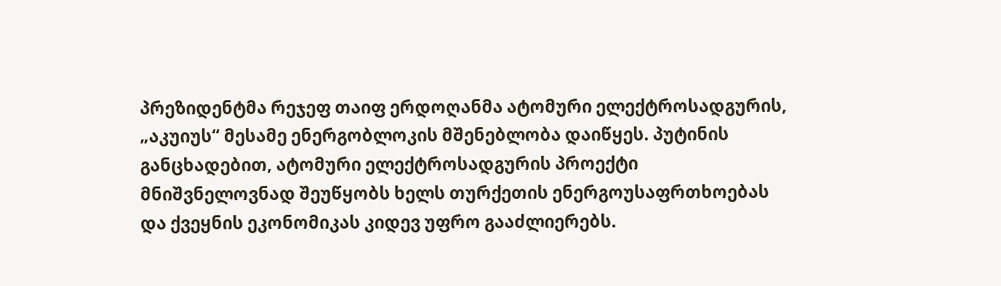პრეზიდენტმა რეჯეფ თაიფ ერდოღანმა ატომური ელექტროსადგურის, „აკუიუს“ მესამე ენერგობლოკის მშენებლობა დაიწყეს. პუტინის განცხადებით, ატომური ელექტროსადგურის პროექტი მნიშვნელოვნად შეუწყობს ხელს თურქეთის ენერგოუსაფრთხოებას და ქვეყნის ეკონომიკას კიდევ უფრო გააძლიერებს.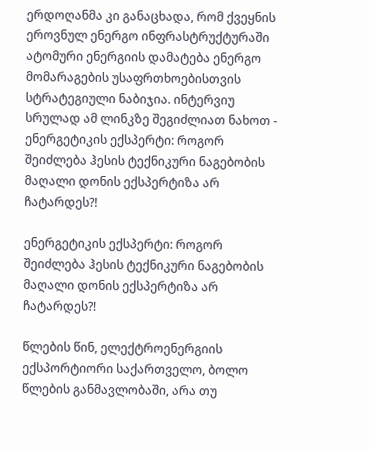ერდოღანმა კი განაცხადა, რომ ქვეყნის ეროვნულ ენერგო ინფრასტრუქტურაში ატომური ენერგიის დამატება ენერგო მომარაგების უსაფრთხოებისთვის სტრატეგიული ნაბიჯია. ინტერვიუ სრულად ამ ლინკზე შეგიძლიათ ნახოთ - ენერგეტიკის ექსპერტი: როგორ შეიძლება ჰესის ტექნიკური ნაგებობის მაღალი დონის ექსპერტიზა არ ჩატარდეს?!

ენერგეტიკის ექსპერტი: როგორ შეიძლება ჰესის ტექნიკური ნაგებობის მაღალი დონის ექსპერტიზა არ ჩატარდეს?!

წლების წინ, ელექტროენერგიის ექსპორტიორი საქართველო, ბოლო წლების განმავლობაში, არა თუ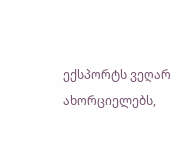ექსპორტს ვეღარ ახორციელებს,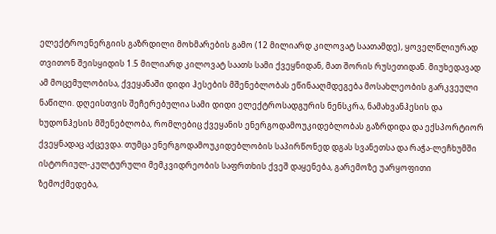ელექტროენერგიის გაზრდილი მოხმარების გამო (12 მილიარდ კილოვატ საათამდე), ყოველწლიურად თვითონ შეისყიდის 1.5 მილიარდ კილოვატ საათს სამი ქვეყნიდან, მათ შორის რუსეთიდან. მიუხედავად ამ მოცემულობისა, ქვეყანაში დიდი ჰესების მშენებლობას ეწინააღმდეგება მოსახლეობის გარკვეული ნაწილი. დღეისთვის შეჩერებულია სამი დიდი ელექტროსადგურის ნენსკრა, ნამახვანჰესის და ხუდონჰესის მშენებლობა, რომლებიც ქვეყანის ენერგოდამოუკიდებლობას გაზრდიდა და ექსპორტიორ ქვეყნადაც აქცევდა. თუმცა ენერგოდამოუკიდებლობის საპირწონედ დგას სვანეთსა და რაჭა-ლეჩხუმში ისტორიულ-კულტურული მემკვიდრეობის საფრთხის ქვეშ დაყენება, გარემოზე უარყოფითი ზემოქმედება,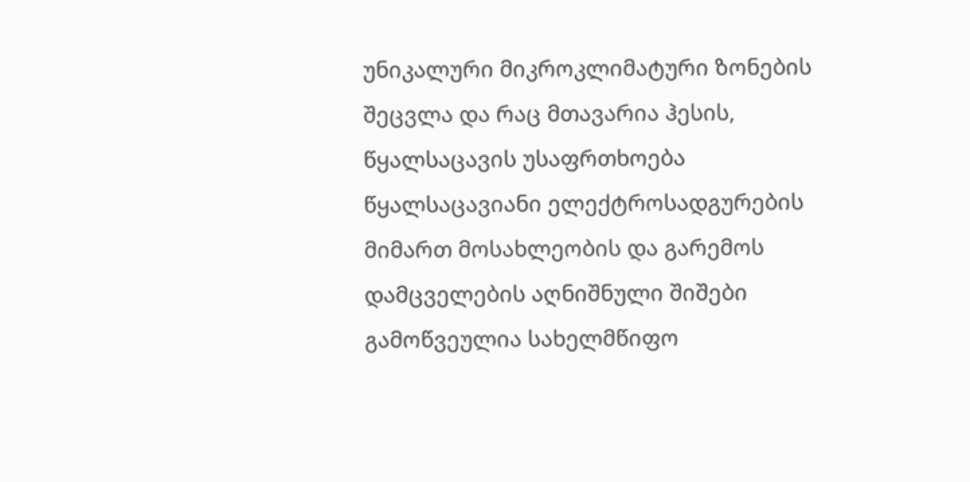უნიკალური მიკროკლიმატური ზონების შეცვლა და რაც მთავარია ჰესის, წყალსაცავის უსაფრთხოება წყალსაცავიანი ელექტროსადგურების მიმართ მოსახლეობის და გარემოს დამცველების აღნიშნული შიშები გამოწვეულია სახელმწიფო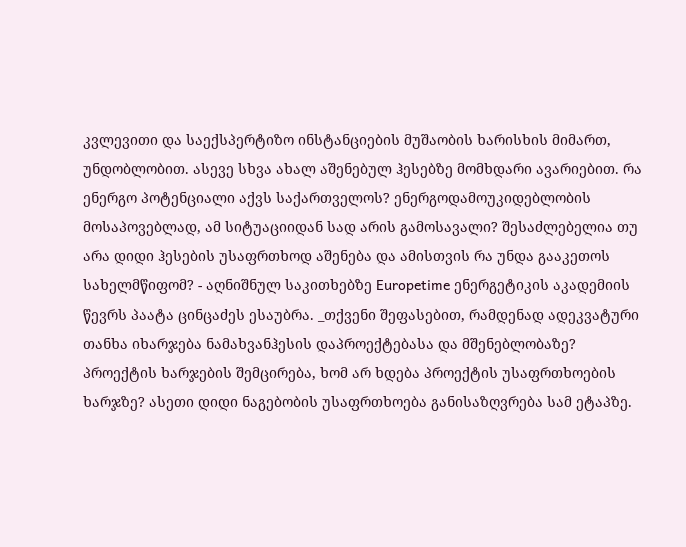კვლევითი და საექსპერტიზო ინსტანციების მუშაობის ხარისხის მიმართ, უნდობლობით. ასევე სხვა ახალ აშენებულ ჰესებზე მომხდარი ავარიებით. რა ენერგო პოტენციალი აქვს საქართველოს? ენერგოდამოუკიდებლობის მოსაპოვებლად, ამ სიტუაციიდან სად არის გამოსავალი? შესაძლებელია თუ არა დიდი ჰესების უსაფრთხოდ აშენება და ამისთვის რა უნდა გააკეთოს სახელმწიფომ? - აღნიშნულ საკითხებზე Europetime ენერგეტიკის აკადემიის წევრს პაატა ცინცაძეს ესაუბრა. _თქვენი შეფასებით, რამდენად ადეკვატური თანხა იხარჯება ნამახვანჰესის დაპროექტებასა და მშენებლობაზე? პროექტის ხარჯების შემცირება, ხომ არ ხდება პროექტის უსაფრთხოების ხარჯზე? ასეთი დიდი ნაგებობის უსაფრთხოება განისაზღვრება სამ ეტაპზე.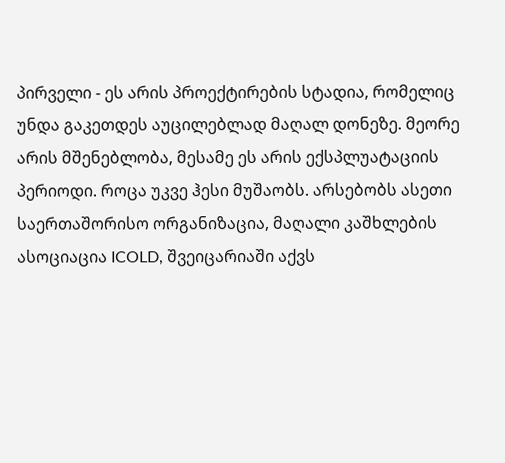პირველი - ეს არის პროექტირების სტადია, რომელიც უნდა გაკეთდეს აუცილებლად მაღალ დონეზე. მეორე არის მშენებლობა, მესამე ეს არის ექსპლუატაციის პერიოდი. როცა უკვე ჰესი მუშაობს. არსებობს ასეთი საერთაშორისო ორგანიზაცია, მაღალი კაშხლების ასოციაცია ICOLD, შვეიცარიაში აქვს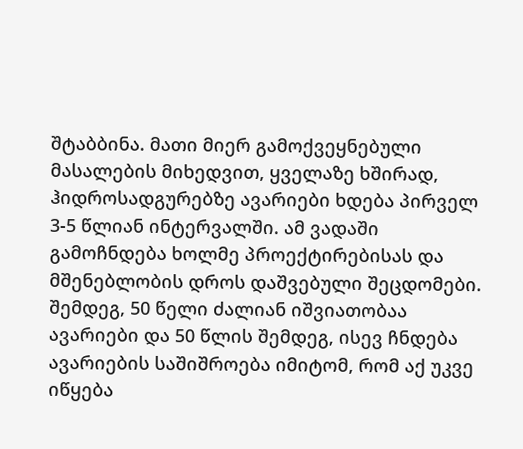შტაბბინა. მათი მიერ გამოქვეყნებული მასალების მიხედვით, ყველაზე ხშირად, ჰიდროსადგურებზე ავარიები ხდება პირველ 3-5 წლიან ინტერვალში. ამ ვადაში გამოჩნდება ხოლმე პროექტირებისას და მშენებლობის დროს დაშვებული შეცდომები. შემდეგ, 50 წელი ძალიან იშვიათობაა ავარიები და 50 წლის შემდეგ, ისევ ჩნდება ავარიების საშიშროება იმიტომ, რომ აქ უკვე იწყება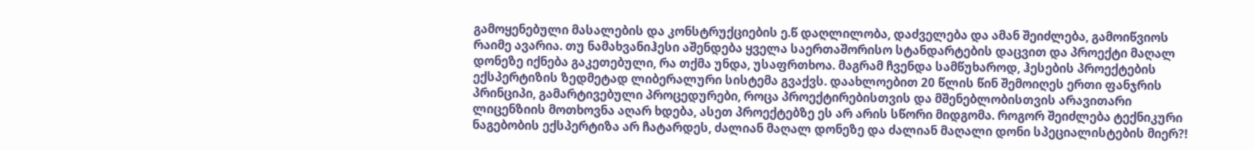გამოყენებული მასალების და კონსტრუქციების ე.წ დაღლილობა, დაძველება და ამან შეიძლება, გამოიწვიოს რაიმე ავარია. თუ ნამახვანიჰესი აშენდება ყველა საერთაშორისო სტანდარტების დაცვით და პროექტი მაღალ დონეზე იქნება გაკეთებული, რა თქმა უნდა, უსაფრთხოა. მაგრამ ჩვენდა სამწუხაროდ, ჰესების პროექტების ექსპერტიზის ზედმეტად ლიბერალური სისტემა გვაქვს. დაახლოებით 20 წლის წინ შემოიღეს ერთი ფანჯრის პრინციპი, გამარტივებული პროცედურები, როცა პროექტირებისთვის და მშენებლობისთვის არავითარი ლიცენზიის მოთხოვნა აღარ ხდება, ასეთ პროექტებზე ეს არ არის სწორი მიდგომა. როგორ შეიძლება ტექნიკური ნაგებობის ექსპერტიზა არ ჩატარდეს, ძალიან მაღალ დონეზე და ძალიან მაღალი დონი სპეციალისტების მიერ?!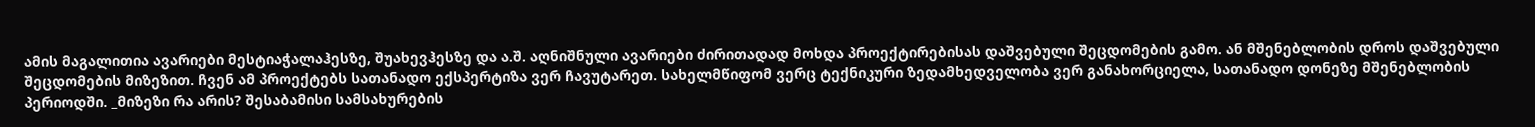ამის მაგალითია ავარიები მესტიაჭალაჰესზე, შუახევჰესზე და ა.შ. აღნიშნული ავარიები ძირითადად მოხდა პროექტირებისას დაშვებული შეცდომების გამო. ან მშენებლობის დროს დაშვებული შეცდომების მიზეზით. ჩვენ ამ პროექტებს სათანადო ექსპერტიზა ვერ ჩავუტარეთ. სახელმწიფომ ვერც ტექნიკური ზედამხედველობა ვერ განახორციელა, სათანადო დონეზე მშენებლობის პერიოდში. _მიზეზი რა არის? შესაბამისი სამსახურების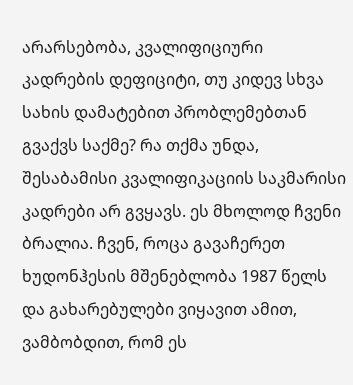არარსებობა, კვალიფიციური კადრების დეფიციტი, თუ კიდევ სხვა სახის დამატებით პრობლემებთან გვაქვს საქმე? რა თქმა უნდა, შესაბამისი კვალიფიკაციის საკმარისი კადრები არ გვყავს. ეს მხოლოდ ჩვენი ბრალია. ჩვენ, როცა გავაჩერეთ ხუდონჰესის მშენებლობა 1987 წელს და გახარებულები ვიყავით ამით, ვამბობდით, რომ ეს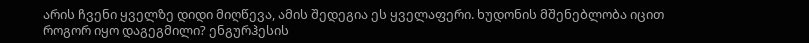არის ჩვენი ყველზე დიდი მიღწევა, ამის შედეგია ეს ყველაფერი. ხუდონის მშენებლობა იცით როგორ იყო დაგეგმილი? ენგურჰესის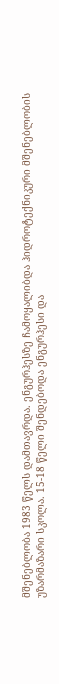მშენებლობა 1983 წელს დამთავრდა. ენგურჰესზე ჩამოყალიბდა ჰიდროტექნიკური მშენებლობის უზარმაზარი სკოლა. 15-18 წელი შენდებოდა ენგურჰესი და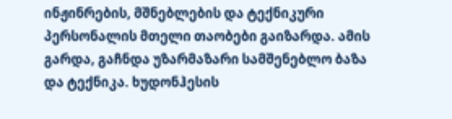ინჟინრების, მშნებლების და ტექნიკური პერსონალის მთელი თაობები გაიზარდა. ამის გარდა, გაჩნდა უზარმაზარი სამშენებლო ბაზა და ტექნიკა. ხუდონჰესის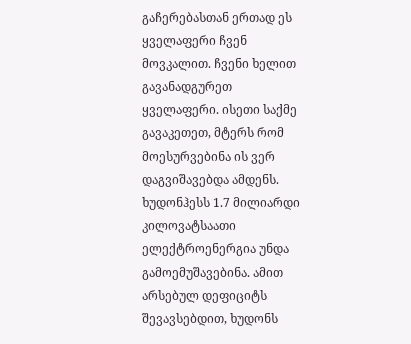გაჩერებასთან ერთად ეს ყველაფერი ჩვენ მოვკალით. ჩვენი ხელით გავანადგურეთ ყველაფერი. ისეთი საქმე გავაკეთეთ, მტერს რომ მოესურვებინა ის ვერ დაგვიშავებდა ამდენს. ხუდონჰესს 1.7 მილიარდი კილოვატსაათი ელექტროენერგია უნდა გამოემუშავებინა. ამით არსებულ დეფიციტს შევავსებდით, ხუდონს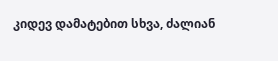კიდევ დამატებით სხვა, ძალიან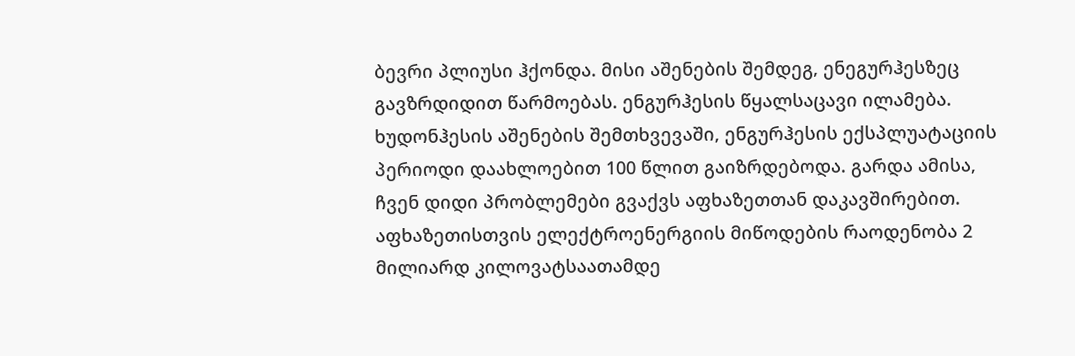ბევრი პლიუსი ჰქონდა. მისი აშენების შემდეგ, ენეგურჰესზეც გავზრდიდით წარმოებას. ენგურჰესის წყალსაცავი ილამება. ხუდონჰესის აშენების შემთხვევაში, ენგურჰესის ექსპლუატაციის პერიოდი დაახლოებით 100 წლით გაიზრდებოდა. გარდა ამისა, ჩვენ დიდი პრობლემები გვაქვს აფხაზეთთან დაკავშირებით. აფხაზეთისთვის ელექტროენერგიის მიწოდების რაოდენობა 2 მილიარდ კილოვატსაათამდე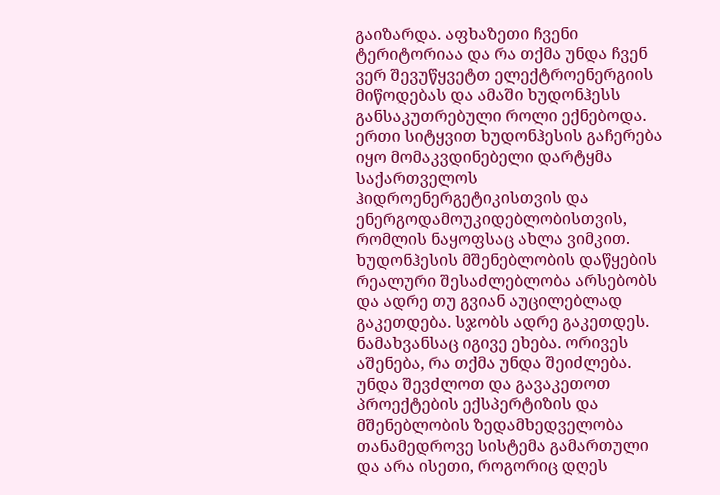გაიზარდა. აფხაზეთი ჩვენი ტერიტორიაა და რა თქმა უნდა ჩვენ ვერ შევუწყვეტთ ელექტროენერგიის მიწოდებას და ამაში ხუდონჰესს განსაკუთრებული როლი ექნებოდა. ერთი სიტყვით ხუდონჰესის გაჩერება იყო მომაკვდინებელი დარტყმა საქართველოს ჰიდროენერგეტიკისთვის და ენერგოდამოუკიდებლობისთვის, რომლის ნაყოფსაც ახლა ვიმკით. ხუდონჰესის მშენებლობის დაწყების რეალური შესაძლებლობა არსებობს და ადრე თუ გვიან აუცილებლად გაკეთდება. სჯობს ადრე გაკეთდეს. ნამახვანსაც იგივე ეხება. ორივეს აშენება, რა თქმა უნდა შეიძლება. უნდა შევძლოთ და გავაკეთოთ პროექტების ექსპერტიზის და მშენებლობის ზედამხედველობა თანამედროვე სისტემა გამართული და არა ისეთი, როგორიც დღეს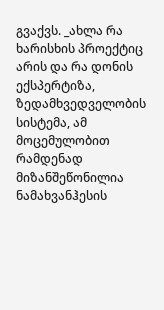გვაქვს. _ახლა რა ხარისხის პროექტიც არის და რა დონის ექსპერტიზა, ზედამხვედველობის სისტემა, ამ მოცემულობით რამდენად მიზანშეწონილია ნამახვანჰესის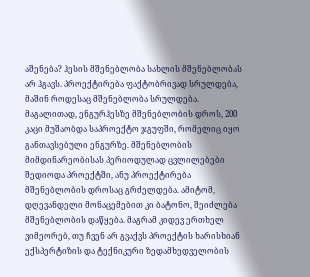აშენება? ჰესის მშენებლობა სახლის მშენებლობას არ ჰგავს. პროექტირება ფაქტობრივად სრულდება, მაშინ როდესაც მშენებლობა სრულდება. მაგალითად, ენგურჰესზე მშენებლობის დროს, 200 კაცი მუშაობდა საპროექტო ჯგუფში, რომელიც იყო განთავსებული ენგურზე. მშენებლობის მიმდინარეობისას პერიოდულად ცვლილებები შედიოდა პროექტში, ანუ პროექტირება მშენებლობის დროსაც გრძელდება. ამიტომ, დღევანდელი მონაცემებით კი ბატონო, შეიძლება მშენებლობის დაწყება. მაგრამ კიდევ ერთხელ ვიმეორებ, თუ ჩვენ არ გვაქვს პროექტის ხარისხიან ექსპერტიზის და ტექნიკური ზედამხედველობის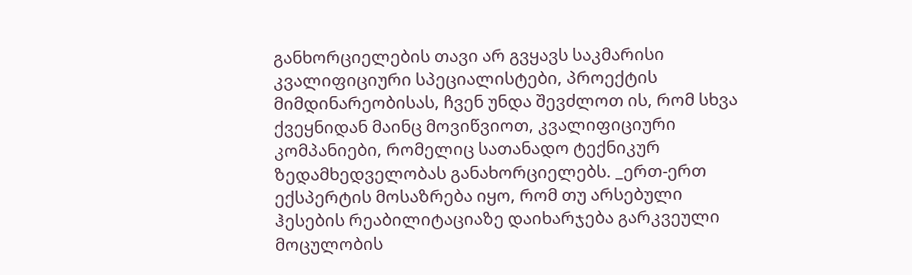განხორციელების თავი არ გვყავს საკმარისი კვალიფიციური სპეციალისტები, პროექტის მიმდინარეობისას, ჩვენ უნდა შევძლოთ ის, რომ სხვა ქვეყნიდან მაინც მოვიწვიოთ, კვალიფიციური კომპანიები, რომელიც სათანადო ტექნიკურ ზედამხედველობას განახორციელებს. _ერთ-ერთ ექსპერტის მოსაზრება იყო, რომ თუ არსებული ჰესების რეაბილიტაციაზე დაიხარჯება გარკვეული მოცულობის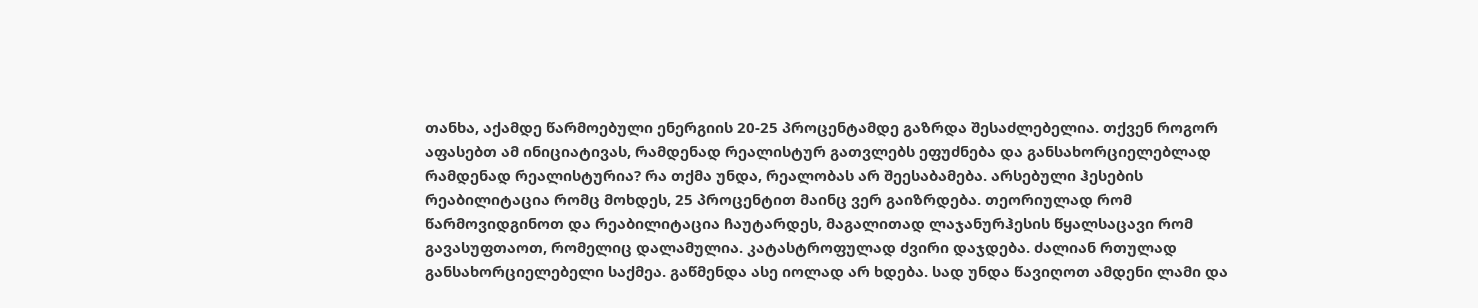თანხა, აქამდე წარმოებული ენერგიის 20-25 პროცენტამდე გაზრდა შესაძლებელია. თქვენ როგორ აფასებთ ამ ინიციატივას, რამდენად რეალისტურ გათვლებს ეფუძნება და განსახორციელებლად რამდენად რეალისტურია? რა თქმა უნდა, რეალობას არ შეესაბამება. არსებული ჰესების რეაბილიტაცია რომც მოხდეს, 25 პროცენტით მაინც ვერ გაიზრდება. თეორიულად რომ წარმოვიდგინოთ და რეაბილიტაცია ჩაუტარდეს, მაგალითად ლაჯანურჰესის წყალსაცავი რომ გავასუფთაოთ, რომელიც დალამულია. კატასტროფულად ძვირი დაჯდება. ძალიან რთულად განსახორციელებელი საქმეა. გაწმენდა ასე იოლად არ ხდება. სად უნდა წავიღოთ ამდენი ლამი და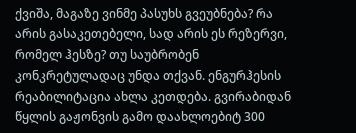ქვიშა, მაგაზე ვინმე პასუხს გვეუბნება? რა არის გასაკეთებელი, სად არის ეს რეზერვი, რომელ ჰესზე? თუ საუბრობენ კონკრეტულადაც უნდა თქვან. ენგურჰესის რეაბილიტაცია ახლა კეთდება. გვირაბიდან წყლის გაჟონვის გამო დაახლოებიტ 300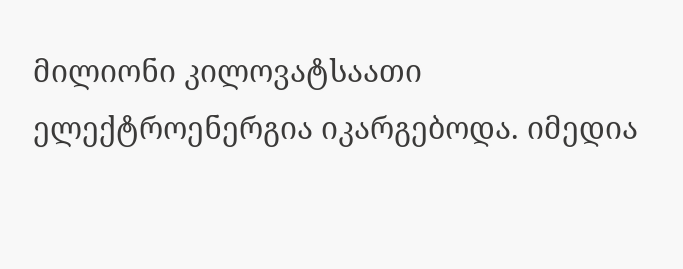მილიონი კილოვატსაათი ელექტროენერგია იკარგებოდა. იმედია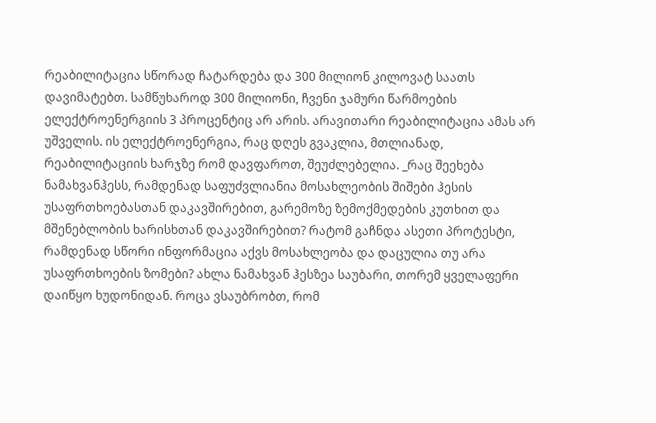რეაბილიტაცია სწორად ჩატარდება და 300 მილიონ კილოვატ საათს დავიმატებთ. სამწუხაროდ 300 მილიონი, ჩვენი ჯამური წარმოების ელექტროენერგიის 3 პროცენტიც არ არის. არავითარი რეაბილიტაცია ამას არ უშველის. ის ელექტროენერგია, რაც დღეს გვაკლია, მთლიანად, რეაბილიტაციის ხარჯზე რომ დავფაროთ, შეუძლებელია. _რაც შეეხება ნამახვანჰესს, რამდენად საფუძვლიანია მოსახლეობის შიშები ჰესის უსაფრთხოებასთან დაკავშირებით, გარემოზე ზემოქმედების კუთხით და მშენებლობის ხარისხთან დაკავშირებით? რატომ გაჩნდა ასეთი პროტესტი, რამდენად სწორი ინფორმაცია აქვს მოსახლეობა და დაცულია თუ არა უსაფრთხოების ზომები? ახლა ნამახვან ჰესზეა საუბარი, თორემ ყველაფერი დაიწყო ხუდონიდან. როცა ვსაუბრობთ, რომ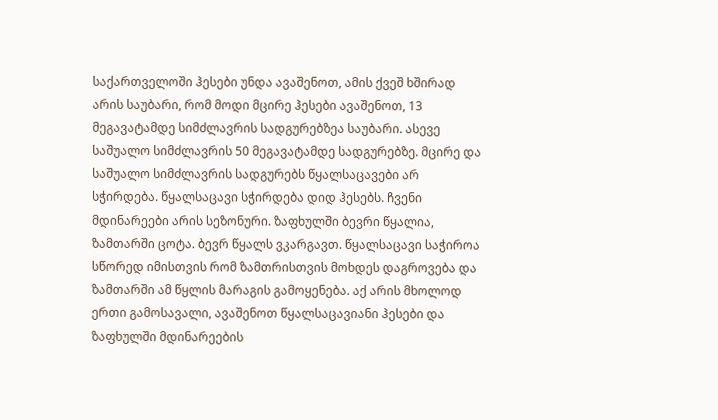საქართველოში ჰესები უნდა ავაშენოთ, ამის ქვეშ ხშირად არის საუბარი, რომ მოდი მცირე ჰესები ავაშენოთ, 13 მეგავატამდე სიმძლავრის სადგურებზეა საუბარი. ასევე საშუალო სიმძლავრის 50 მეგავატამდე სადგურებზე. მცირე და საშუალო სიმძლავრის სადგურებს წყალსაცავები არ სჭირდება. წყალსაცავი სჭირდება დიდ ჰესებს. ჩვენი მდინარეები არის სეზონური. ზაფხულში ბევრი წყალია, ზამთარში ცოტა. ბევრ წყალს ვკარგავთ. წყალსაცავი საჭიროა სწორედ იმისთვის რომ ზამთრისთვის მოხდეს დაგროვება და ზამთარში ამ წყლის მარაგის გამოყენება. აქ არის მხოლოდ ერთი გამოსავალი, ავაშენოთ წყალსაცავიანი ჰესები და ზაფხულში მდინარეების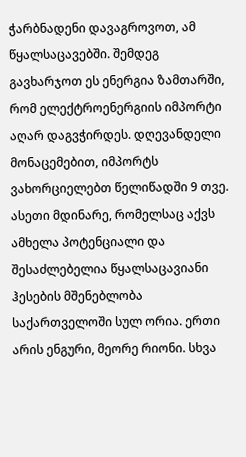ჭარბნადენი დავაგროვოთ, ამ წყალსაცავებში. შემდეგ გავხარჯოთ ეს ენერგია ზამთარში, რომ ელექტროენერგიის იმპორტი აღარ დაგვჭირდეს. დღევანდელი მონაცემებით, იმპორტს ვახორციელებთ წელიწადში 9 თვე. ასეთი მდინარე, რომელსაც აქვს ამხელა პოტენციალი და შესაძლებელია წყალსაცავიანი ჰესების მშენებლობა საქართველოში სულ ორია. ერთი არის ენგური, მეორე რიონი. სხვა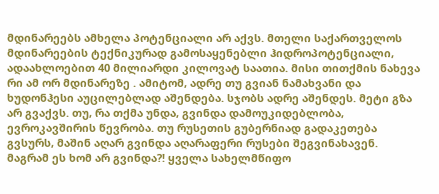მდინარეებს ამხელა პოტენციალი არ აქვს. მთელი საქართველოს მდინარეების ტექნიკურად გამოსაყენებლი ჰიდროპოტენციალი, ადაახლოებით 40 მილიარდი კილოვატ საათია. მისი თითქმის ნახევა რი ამ ორ მდინარეზე . ამიტომ, ადრე თუ გვიან ნამახვანი და ხუდონჰესი აუცილებლად აშენდება. სჯობს ადრე აშენდეს. მეტი გზა არ გვაქვს. თუ, რა თქმა უნდა, გვინდა დამოუკიდებლობა, ევროკავშირის წევრობა. თუ რუსეთის გუბერნიად გადაკეთება გვსურს, მაშინ აღარ გვინდა აღარაფერი რუსები შეგვინახავენ. მაგრამ ეს ხომ არ გვინდა?! ყველა სახელმწიფო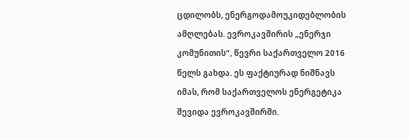ცდილობს, ენერგოდამოუკიდებლობის ამღლებას. ევროკავშირის „ენერჯი კომუნითის“, წევრი საქართველო 2016 წელს გახდა. ეს ფაქტიურად ნიშნავს იმას, რომ საქართველოს ენერგეტიკა შევიდა ევროკავშირში.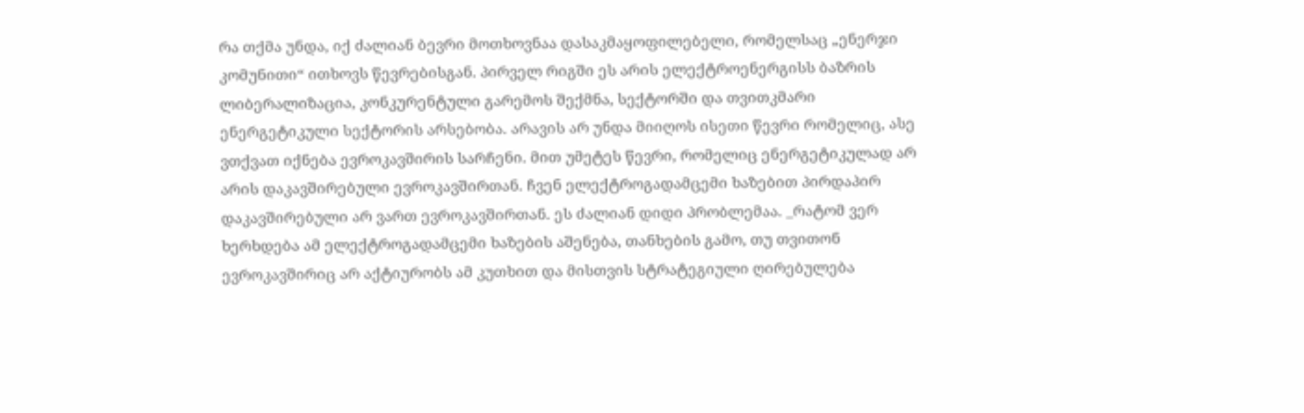რა თქმა უნდა, იქ ძალიან ბევრი მოთხოვნაა დასაკმაყოფილებელი, რომელსაც „ენერჯი კომუნითი“ ითხოვს წევრებისგან. პირველ რიგში ეს არის ელექტროენერგისს ბაზრის ლიბერალიზაცია, კონკურენტული გარემოს შექმნა, სექტორში და თვითკმარი ენერგეტიკული სექტორის არსებობა. არავის არ უნდა მიიღოს ისეთი წევრი რომელიც, ასე ვთქვათ იქნება ევროკავშირის სარჩენი. მით უმეტეს წევრი, რომელიც ენერგეტიკულად არ არის დაკავშირებული ევროკავშირთან. ჩვენ ელექტროგადამცემი ხაზებით პირდაპირ დაკავშირებული არ ვართ ევროკავშირთან. ეს ძალიან დიდი პრობლემაა. _რატომ ვერ ხერხდება ამ ელექტროგადამცემი ხაზების აშენება, თანხების გამო, თუ თვითონ ევროკავშირიც არ აქტიურობს ამ კუთხით და მისთვის სტრატეგიული ღირებულება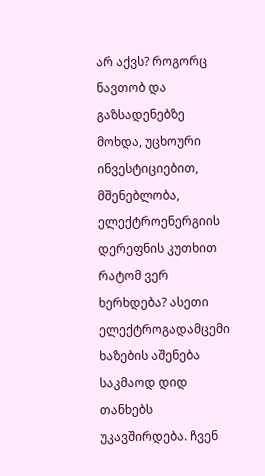არ აქვს? როგორც ნავთობ და გაზსადენებზე მოხდა, უცხოური ინვესტიციებით, მშენებლობა, ელექტროენერგიის დერეფნის კუთხით რატომ ვერ ხერხდება? ასეთი ელექტროგადამცემი ხაზების აშენება საკმაოდ დიდ თანხებს უკავშირდება. ჩვენ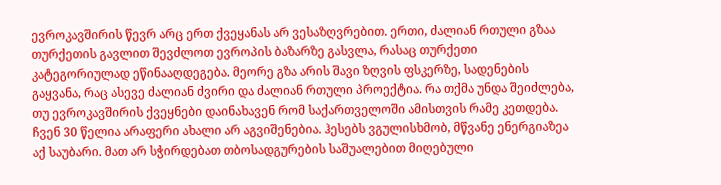ევროკავშირის წევრ არც ერთ ქვეყანას არ ვესაზღვრებით. ერთი, ძალიან რთული გზაა თურქეთის გავლით შევძლოთ ევროპის ბაზარზე გასვლა, რასაც თურქეთი კატეგორიულად ეწინააღდეგება. მეორე გზა არის შავი ზღვის ფსკერზე, სადენების გაყვანა, რაც ასევე ძალიან ძვირი და ძალიან რთული პროექტია. რა თქმა უნდა შეიძლება, თუ ევროკავშირის ქვეყნები დაინახავენ რომ საქართველოში ამისთვის რამე კეთდება. ჩვენ 30 წელია არაფერი ახალი არ აგვიშენებია. ჰესებს ვგულისხმობ, მწვანე ენერგიაზეა აქ საუბარი. მათ არ სჭირდებათ თბოსადგურების საშუალებით მიღებული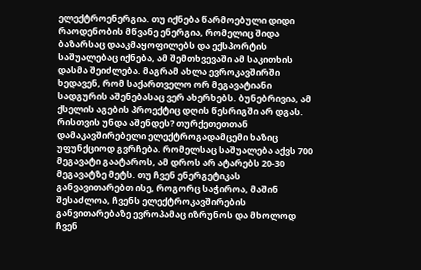ელექტროენერგია. თუ იქნება წარმოებული დიდი რაოდენობის მწვანე ენერგია, რომელიც შიდა ბაზარსაც დააკმაყოფილებს და ექსპორტის საშუალებაც იქნება, ამ შემთხვევაში ამ საკითხის დასმა შეიძლება. მაგრამ ახლა ევროკავშირში ხედავენ, რომ საქართველო ორ მეგავატიანი სადგურის აშენებასაც ვერ ახერხებს. ბუნებრივია, ამ ქსელის აგების პროექტიც დღის წესრიგში არ დგას. რისთვის უნდა აშენდეს? თურქეთეთთან დამაკავშირებელი ელექტროგადამცემი ხაზიც უფუნქციოდ გვრჩება. რომელსაც საშუალება აქვს 700 მეგავატი გაატაროს, ამ დროს არ ატარებს 20-30 მეგავატზე მეტს. თუ ჩვენ ენერგეტიკას განვავითარებთ ისე, როგორც საჭიროა, მაშინ შესაძლოა, ჩვენს ელექტროკავშირების განვითარებაზე ევროპამაც იზრუნოს და მხოლოდ ჩვენ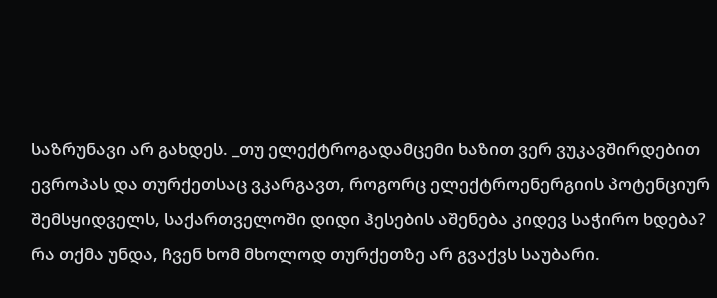საზრუნავი არ გახდეს. _თუ ელექტროგადამცემი ხაზით ვერ ვუკავშირდებით ევროპას და თურქეთსაც ვკარგავთ, როგორც ელექტროენერგიის პოტენციურ შემსყიდველს, საქართველოში დიდი ჰესების აშენება კიდევ საჭირო ხდება? რა თქმა უნდა, ჩვენ ხომ მხოლოდ თურქეთზე არ გვაქვს საუბარი.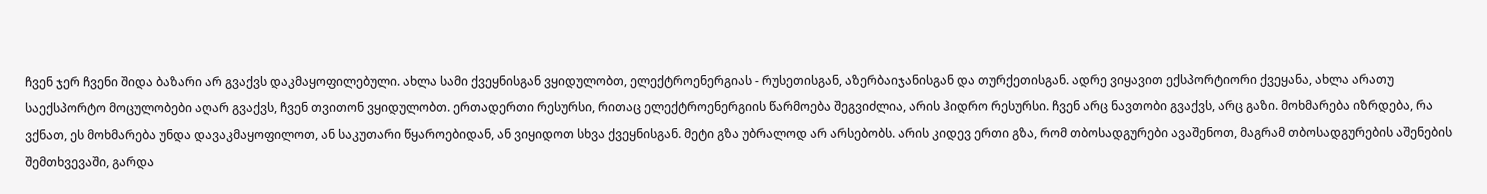ჩვენ ჯერ ჩვენი შიდა ბაზარი არ გვაქვს დაკმაყოფილებული. ახლა სამი ქვეყნისგან ვყიდულობთ, ელექტროენერგიას - რუსეთისგან, აზერბაიჯანისგან და თურქეთისგან. ადრე ვიყავით ექსპორტიორი ქვეყანა, ახლა არათუ საექსპორტო მოცულობები აღარ გვაქვს, ჩვენ თვითონ ვყიდულობთ. ერთადერთი რესურსი, რითაც ელექტროენერგიის წარმოება შეგვიძლია, არის ჰიდრო რესურსი. ჩვენ არც ნავთობი გვაქვს, არც გაზი. მოხმარება იზრდება, რა ვქნათ, ეს მოხმარება უნდა დავაკმაყოფილოთ, ან საკუთარი წყაროებიდან, ან ვიყიდოთ სხვა ქვეყნისგან. მეტი გზა უბრალოდ არ არსებობს. არის კიდევ ერთი გზა, რომ თბოსადგურები ავაშენოთ, მაგრამ თბოსადგურების აშენების შემთხვევაში, გარდა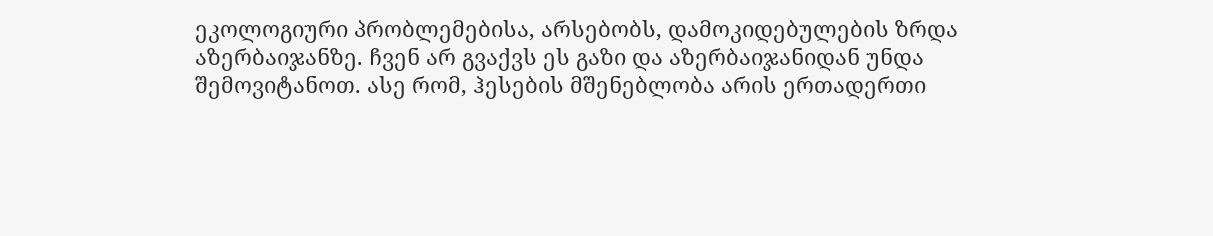ეკოლოგიური პრობლემებისა, არსებობს, დამოკიდებულების ზრდა აზერბაიჯანზე. ჩვენ არ გვაქვს ეს გაზი და აზერბაიჯანიდან უნდა შემოვიტანოთ. ასე რომ, ჰესების მშენებლობა არის ერთადერთი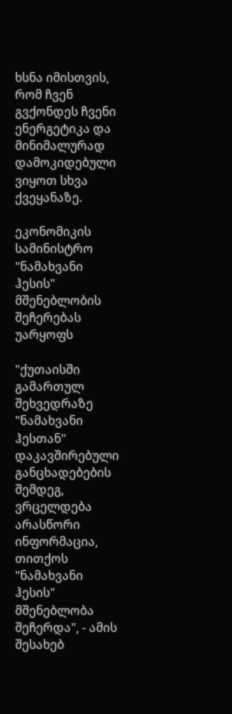ხსნა იმისთვის, რომ ჩვენ გვქონდეს ჩვენი ენერგეტიკა და მინიმალურად დამოკიდებული ვიყოთ სხვა ქვეყანაზე.

ეკონომიკის სამინისტრო "ნამახვანი ჰესის" მშენებლობის შეჩერებას უარყოფს

"ქუთაისში გამართულ შეხვედრაზე "ნამახვანი ჰესთან" დაკავშირებული განცხადებების შემდეგ, ვრცელდება არასწორი ინფორმაცია, თითქოს "ნამახვანი ჰესის" მშენებლობა შეჩერდა", - ამის შესახებ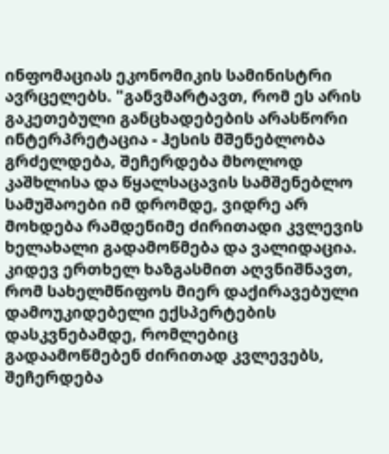ინფომაციას ეკონომიკის სამინისტრი ავრცელებს. "განვმარტავთ, რომ ეს არის გაკეთებული განცხადებების არასწორი ინტერპრეტაცია - ჰესის მშენებლობა გრძელდება, შეჩერდება მხოლოდ კაშხლისა და წყალსაცავის სამშენებლო სამუშაოები იმ დრომდე, ვიდრე არ მოხდება რამდენიმე ძირითადი კვლევის ხელახალი გადამოწმება და ვალიდაცია. კიდევ ერთხელ ხაზგასმით აღვნიშნავთ, რომ სახელმწიფოს მიერ დაქირავებული დამოუკიდებელი ექსპერტების დასკვნებამდე, რომლებიც გადაამოწმებენ ძირითად კვლევებს, შეჩერდება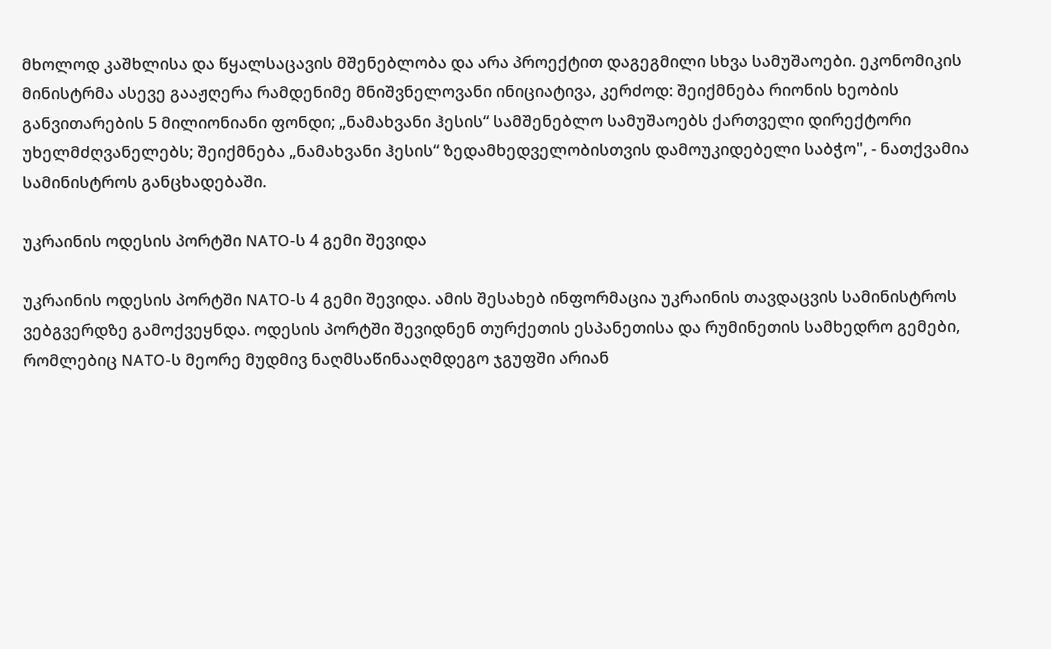მხოლოდ კაშხლისა და წყალსაცავის მშენებლობა და არა პროექტით დაგეგმილი სხვა სამუშაოები. ეკონომიკის მინისტრმა ასევე გააჟღერა რამდენიმე მნიშვნელოვანი ინიციატივა, კერძოდ: შეიქმნება რიონის ხეობის განვითარების 5 მილიონიანი ფონდი; „ნამახვანი ჰესის“ სამშენებლო სამუშაოებს ქართველი დირექტორი უხელმძღვანელებს; შეიქმნება „ნამახვანი ჰესის“ ზედამხედველობისთვის დამოუკიდებელი საბჭო", - ნათქვამია სამინისტროს განცხადებაში.

უკრაინის ოდესის პორტში NATO-ს 4 გემი შევიდა

უკრაინის ოდესის პორტში NATO-ს 4 გემი შევიდა. ამის შესახებ ინფორმაცია უკრაინის თავდაცვის სამინისტროს ვებგვერდზე გამოქვეყნდა. ოდესის პორტში შევიდნენ თურქეთის ესპანეთისა და რუმინეთის სამხედრო გემები, რომლებიც NATO-ს მეორე მუდმივ ნაღმსაწინააღმდეგო ჯგუფში არიან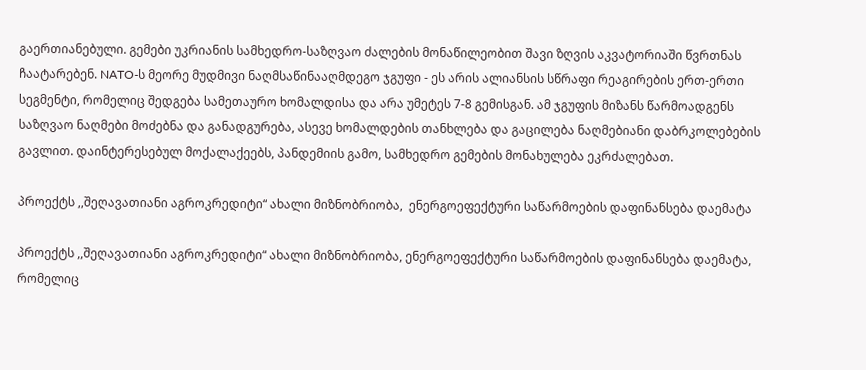გაერთიანებული. გემები უკრიანის სამხედრო-საზღვაო ძალების მონაწილეობით შავი ზღვის აკვატორიაში წვრთნას ჩაატარებენ. NATO-ს მეორე მუდმივი ნაღმსაწინააღმდეგო ჯგუფი - ეს არის ალიანსის სწრაფი რეაგირების ერთ-ერთი სეგმენტი, რომელიც შედგება სამეთაურო ხომალდისა და არა უმეტეს 7-8 გემისგან. ამ ჯგუფის მიზანს წარმოადგენს საზღვაო ნაღმები მოძებნა და განადგურება, ასევე ხომალდების თანხლება და გაცილება ნაღმებიანი დაბრკოლებების გავლით. დაინტერესებულ მოქალაქეებს, პანდემიის გამო, სამხედრო გემების მონახულება ეკრძალებათ.

პროექტს ,,შეღავათიანი აგროკრედიტი“ ახალი მიზნობრიობა,  ენერგოეფექტური საწარმოების დაფინანსება დაემატა

პროექტს ,,შეღავათიანი აგროკრედიტი“ ახალი მიზნობრიობა, ენერგოეფექტური საწარმოების დაფინანსება დაემატა, რომელიც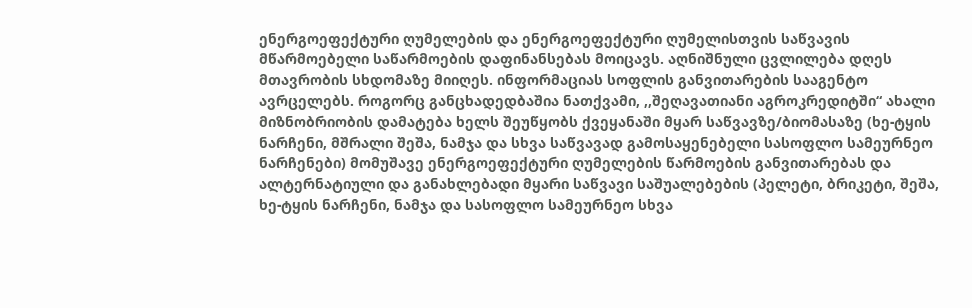ენერგოეფექტური ღუმელების და ენერგოეფექტური ღუმელისთვის საწვავის მწარმოებელი საწარმოების დაფინანსებას მოიცავს. აღნიშნული ცვლილება დღეს მთავრობის სხდომაზე მიიღეს. ინფორმაციას სოფლის განვითარების სააგენტო ავრცელებს. როგორც განცხადედბაშია ნათქვამი, ,,შეღავათიანი აგროკრედიტში“ ახალი მიზნობრიობის დამატება ხელს შეუწყობს ქვეყანაში მყარ საწვავზე/ბიომასაზე (ხე-ტყის ნარჩენი, მშრალი შეშა, ნამჯა და სხვა საწვავად გამოსაყენებელი სასოფლო სამეურნეო ნარჩენები) მომუშავე ენერგოეფექტური ღუმელების წარმოების განვითარებას და ალტერნატიული და განახლებადი მყარი საწვავი საშუალებების (პელეტი, ბრიკეტი, შეშა, ხე-ტყის ნარჩენი, ნამჯა და სასოფლო სამეურნეო სხვა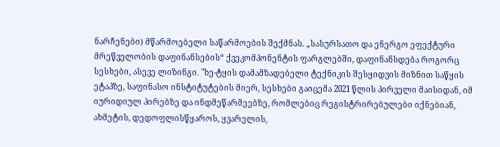ნარჩენები) მწარმოებელი საწარმოების შექმნას. „სასურსათო და ენერგო ეფექტური მრეწველობის დაფინანსების“ ქვეკომპონენტის ფარგლებში, დაფინანსდება როგორც სესხები, ასევე ლიზინგი. "ხე-ტყის დამამზადებელი ტექნიკის შესყიდვის მიზნით საწყის ეტაპზე, საფინასო ინსტიტუტების მიერ, სესხები გაიცემა 2021 წლის პირველი მაისიდან, იმ იურიდიულ პირებზე და ინდმეწარმეებზე, რომლებიც რეგისტრირებულები იქნებიან, ახმეტის, დედოფლისწყაროს, ყვარელის,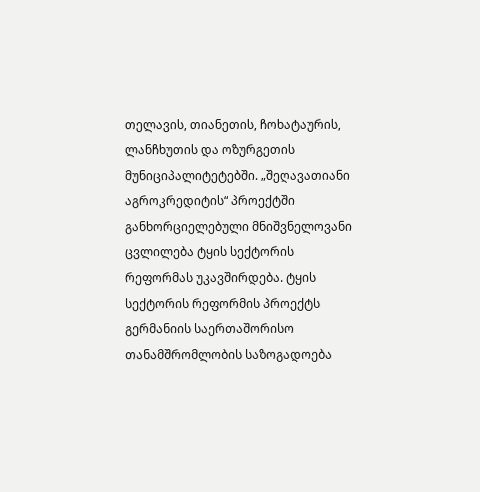თელავის, თიანეთის, ჩოხატაურის, ლანჩხუთის და ოზურგეთის მუნიციპალიტეტებში. „შეღავათიანი აგროკრედიტის“ პროექტში განხორციელებული მნიშვნელოვანი ცვლილება ტყის სექტორის რეფორმას უკავშირდება. ტყის სექტორის რეფორმის პროექტს გერმანიის საერთაშორისო თანამშრომლობის საზოგადოება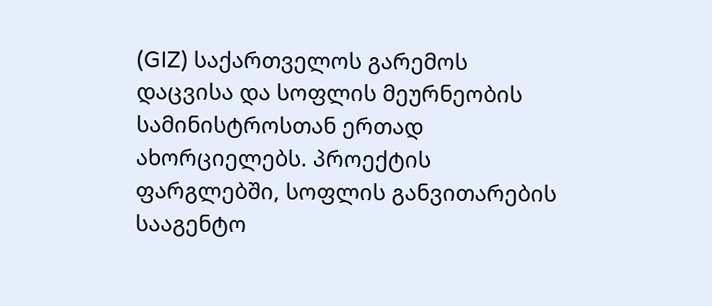(GIZ) საქართველოს გარემოს დაცვისა და სოფლის მეურნეობის სამინისტროსთან ერთად ახორციელებს. პროექტის ფარგლებში, სოფლის განვითარების სააგენტო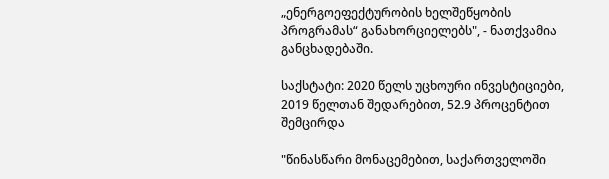„ენერგოეფექტურობის ხელშეწყობის პროგრამას“ განახორციელებს", - ნათქვამია განცხადებაში.

საქსტატი: 2020 წელს უცხოური ინვესტიციები, 2019 წელთან შედარებით, 52.9 პროცენტით შემცირდა

"წინასწარი მონაცემებით, საქართველოში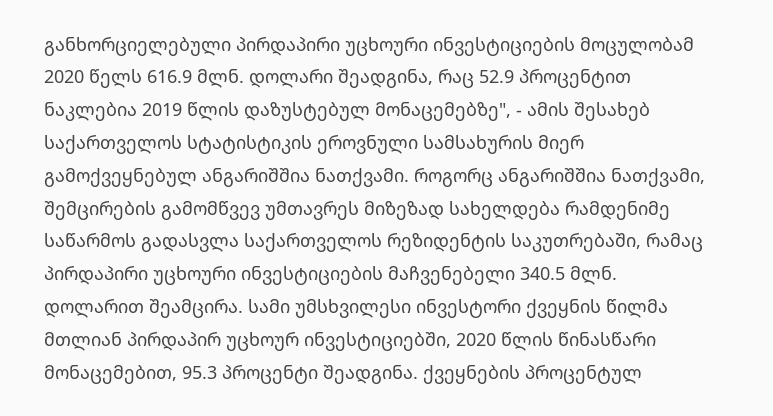განხორციელებული პირდაპირი უცხოური ინვესტიციების მოცულობამ 2020 წელს 616.9 მლნ. დოლარი შეადგინა, რაც 52.9 პროცენტით ნაკლებია 2019 წლის დაზუსტებულ მონაცემებზე", - ამის შესახებ საქართველოს სტატისტიკის ეროვნული სამსახურის მიერ გამოქვეყნებულ ანგარიშშია ნათქვამი. როგორც ანგარიშშია ნათქვამი, შემცირების გამომწვევ უმთავრეს მიზეზად სახელდება რამდენიმე საწარმოს გადასვლა საქართველოს რეზიდენტის საკუთრებაში, რამაც პირდაპირი უცხოური ინვესტიციების მაჩვენებელი 340.5 მლნ. დოლარით შეამცირა. სამი უმსხვილესი ინვესტორი ქვეყნის წილმა მთლიან პირდაპირ უცხოურ ინვესტიციებში, 2020 წლის წინასწარი მონაცემებით, 95.3 პროცენტი შეადგინა. ქვეყნების პროცენტულ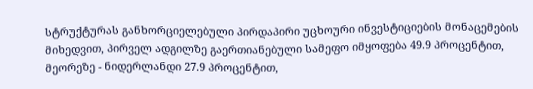სტრუქტურას განხორციელებული პირდაპირი უცხოური ინვესტიციების მონაცემების მიხედვით, პირველ ადგილზე გაერთიანებული სამეფო იმყოფება 49.9 პროცენტით, მეორეზე - ნიდერლანდი 27.9 პროცენტით,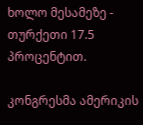ხოლო მესამეზე - თურქეთი 17.5 პროცენტით.

კონგრესმა ამერიკის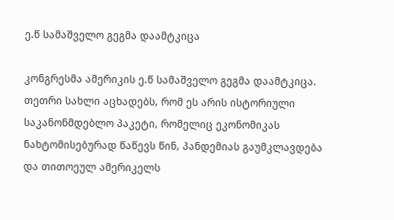ე.წ სამაშველო გეგმა დაამტკიცა

კონგრესმა ამერიკის ე.წ სამაშველო გეგმა დაამტკიცა. თეთრი სახლი აცხადებს, რომ ეს არის ისტორიული საკანონმდებლო პაკეტი, რომელიც ეკონომიკას ნახტომისებურად წაწევს წინ, პანდემიას გაუმკლავდება და თითოეულ ამერიკელს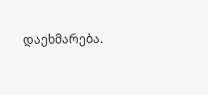დაეხმარება.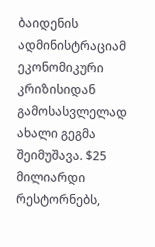ბაიდენის ადმინისტრაციამ ეკონომიკური კრიზისიდან გამოსასვლელად ახალი გეგმა შეიმუშავა. $25 მილიარდი რესტორნებს,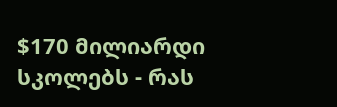$170 მილიარდი სკოლებს - რას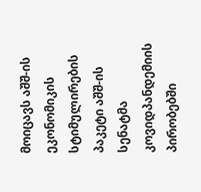მოიცავს აშშ-ის ეკონომიკის სტიმულირების პაკეტი აშშ-ის სენატმა კოვიდპანდემიის პირობებში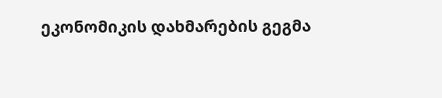ეკონომიკის დახმარების გეგმა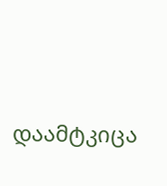დაამტკიცა